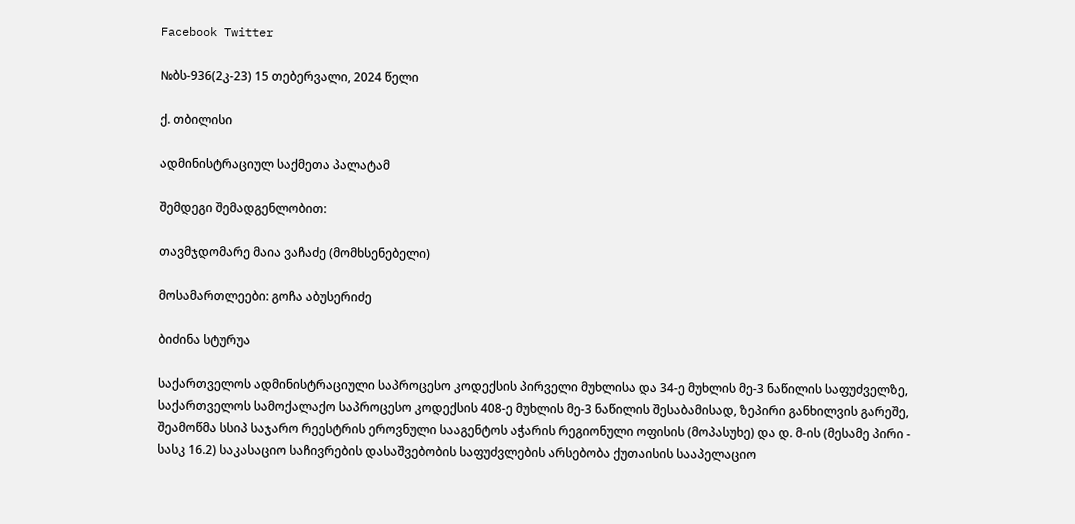Facebook Twitter

№ბს-936(2კ-23) 15 თებერვალი, 2024 წელი

ქ. თბილისი

ადმინისტრაციულ საქმეთა პალატამ

შემდეგი შემადგენლობით:

თავმჯდომარე მაია ვაჩაძე (მომხსენებელი)

მოსამართლეები: გოჩა აბუსერიძე

ბიძინა სტურუა

საქართველოს ადმინისტრაციული საპროცესო კოდექსის პირველი მუხლისა და 34-ე მუხლის მე-3 ნაწილის საფუძველზე, საქართველოს სამოქალაქო საპროცესო კოდექსის 408-ე მუხლის მე-3 ნაწილის შესაბამისად, ზეპირი განხილვის გარეშე, შეამოწმა სსიპ საჯარო რეესტრის ეროვნული სააგენტოს აჭარის რეგიონული ოფისის (მოპასუხე) და დ. მ-ის (მესამე პირი - სასკ 16.2) საკასაციო საჩივრების დასაშვებობის საფუძვლების არსებობა ქუთაისის სააპელაციო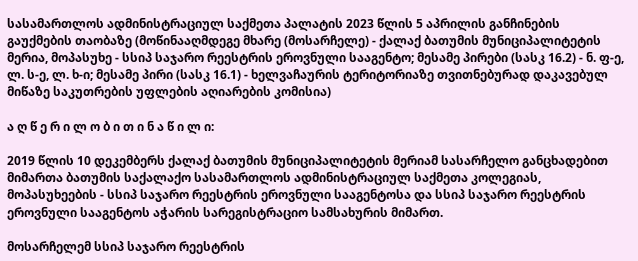სასამართლოს ადმინისტრაციულ საქმეთა პალატის 2023 წლის 5 აპრილის განჩინების გაუქმების თაობაზე (მოწინააღმდეგე მხარე (მოსარჩელე) - ქალაქ ბათუმის მუნიციპალიტეტის მერია, მოპასუხე - სსიპ საჯარო რეესტრის ეროვნული სააგენტო; მესამე პირები (სასკ 16.2) - ნ. ფ-ე, ლ. ს-ე, ლ. ხ-ი; მესამე პირი (სასკ 16.1) - ხელვაჩაურის ტერიტორიაზე თვითნებურად დაკავებულ მიწაზე საკუთრების უფლების აღიარების კომისია)

ა ღ წ ე რ ი ლ ო ბ ი თ ი ნ ა წ ი ლ ი:

2019 წლის 10 დეკემბერს ქალაქ ბათუმის მუნიციპალიტეტის მერიამ სასარჩელო განცხადებით მიმართა ბათუმის საქალაქო სასამართლოს ადმინისტრაციულ საქმეთა კოლეგიას, მოპასუხეების - სსიპ საჯარო რეესტრის ეროვნული სააგენტოსა და სსიპ საჯარო რეესტრის ეროვნული სააგენტოს აჭარის სარეგისტრაციო სამსახურის მიმართ.

მოსარჩელემ სსიპ საჯარო რეესტრის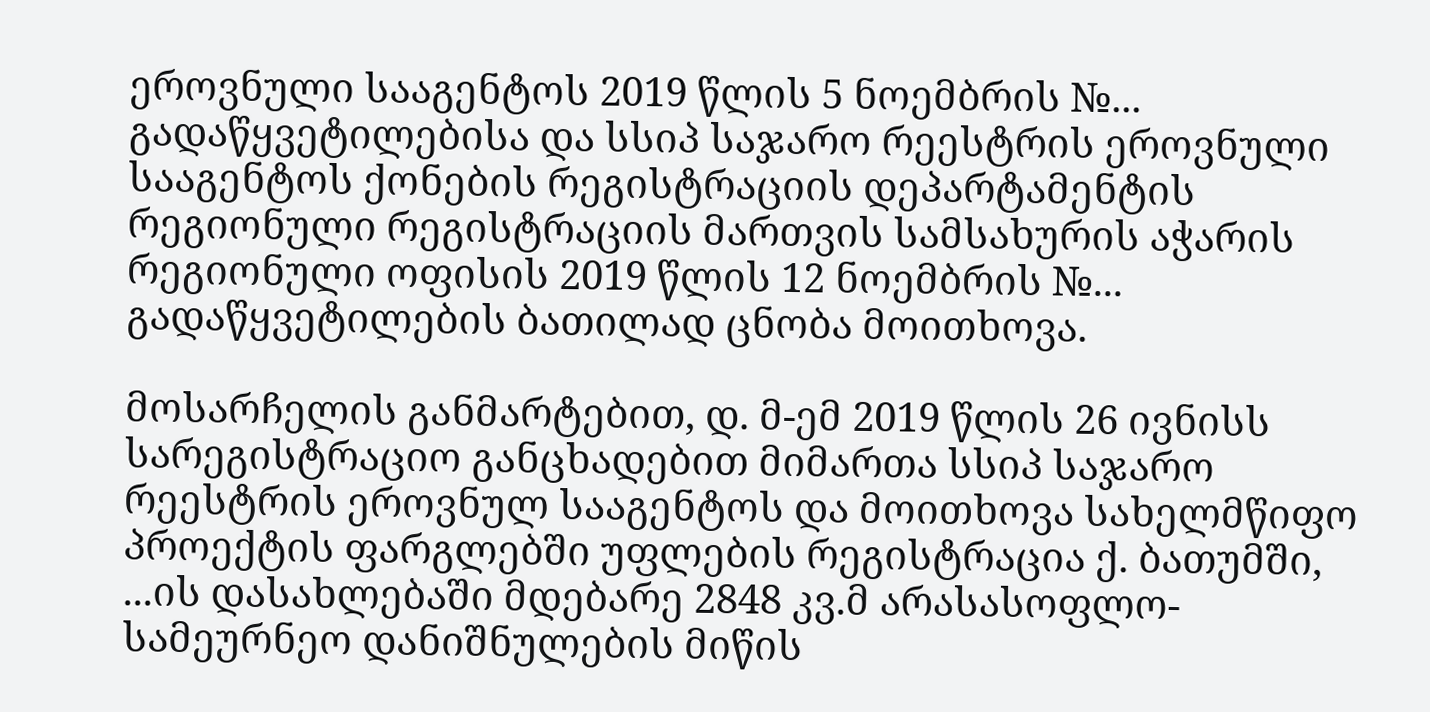ეროვნული სააგენტოს 2019 წლის 5 ნოემბრის №... გადაწყვეტილებისა და სსიპ საჯარო რეესტრის ეროვნული სააგენტოს ქონების რეგისტრაციის დეპარტამენტის რეგიონული რეგისტრაციის მართვის სამსახურის აჭარის რეგიონული ოფისის 2019 წლის 12 ნოემბრის №... გადაწყვეტილების ბათილად ცნობა მოითხოვა.

მოსარჩელის განმარტებით, დ. მ-ემ 2019 წლის 26 ივნისს სარეგისტრაციო განცხადებით მიმართა სსიპ საჯარო რეესტრის ეროვნულ სააგენტოს და მოითხოვა სახელმწიფო პროექტის ფარგლებში უფლების რეგისტრაცია ქ. ბათუმში, ...ის დასახლებაში მდებარე 2848 კვ.მ არასასოფლო-სამეურნეო დანიშნულების მიწის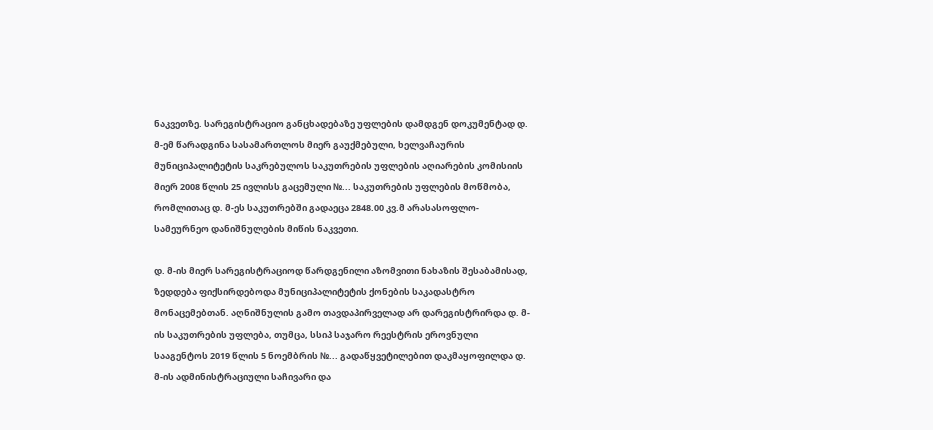ნაკვეთზე. სარეგისტრაციო განცხადებაზე უფლების დამდგენ დოკუმენტად დ. მ-ემ წარადგინა სასამართლოს მიერ გაუქმებული, ხელვაჩაურის მუნიციპალიტეტის საკრებულოს საკუთრების უფლების აღიარების კომისიის მიერ 2008 წლის 25 ივლისს გაცემული №... საკუთრების უფლების მოწმობა, რომლითაც დ. მ-ეს საკუთრებში გადაეცა 2848.00 კვ.მ არასასოფლო-სამეურნეო დანიშნულების მიწის ნაკვეთი.

დ. მ-ის მიერ სარეგისტრაციოდ წარდგენილი აზომვითი ნახაზის შესაბამისად, ზედდება ფიქსირდებოდა მუნიციპალიტეტის ქონების საკადასტრო მონაცემებთან. აღნიშნულის გამო თავდაპირველად არ დარეგისტრირდა დ. მ-ის საკუთრების უფლება, თუმცა, სსიპ საჯარო რეესტრის ეროვნული სააგენტოს 2019 წლის 5 ნოემბრის №... გადაწყვეტილებით დაკმაყოფილდა დ. მ-ის ადმინისტრაციული საჩივარი და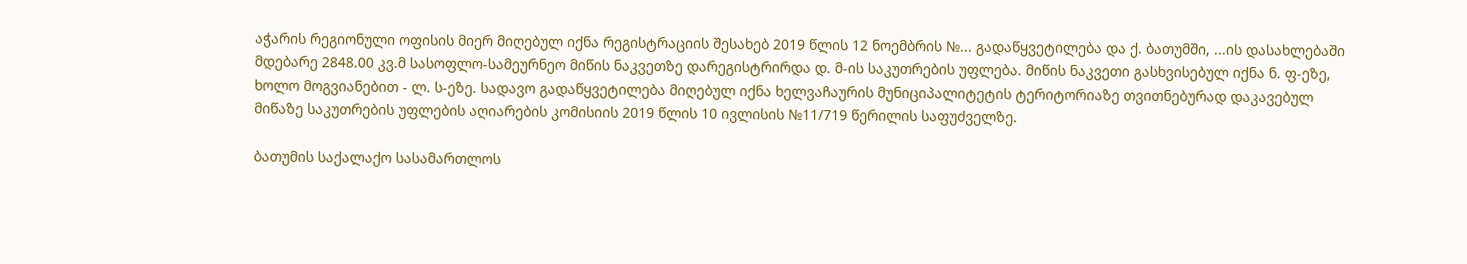აჭარის რეგიონული ოფისის მიერ მიღებულ იქნა რეგისტრაციის შესახებ 2019 წლის 12 ნოემბრის №... გადაწყვეტილება და ქ. ბათუმში, ...ის დასახლებაში მდებარე 2848.00 კვ.მ სასოფლო-სამეურნეო მიწის ნაკვეთზე დარეგისტრირდა დ. მ-ის საკუთრების უფლება. მიწის ნაკვეთი გასხვისებულ იქნა ნ. ფ-ეზე, ხოლო მოგვიანებით - ლ. ს-ეზე. სადავო გადაწყვეტილება მიღებულ იქნა ხელვაჩაურის მუნიციპალიტეტის ტერიტორიაზე თვითნებურად დაკავებულ მიწაზე საკუთრების უფლების აღიარების კომისიის 2019 წლის 10 ივლისის №11/719 წერილის საფუძველზე.

ბათუმის საქალაქო სასამართლოს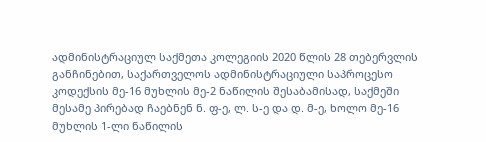ადმინისტრაციულ საქმეთა კოლეგიის 2020 წლის 28 თებერვლის განჩინებით, საქართველოს ადმინისტრაციული საპროცესო კოდექსის მე-16 მუხლის მე-2 ნაწილის შესაბამისად, საქმეში მესამე პირებად ჩაებნენ ნ. ფ-ე, ლ. ს-ე და დ. მ-ე, ხოლო მე-16 მუხლის 1-ლი ნაწილის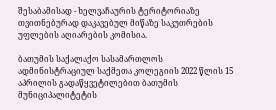შესაბამისად - ხელვაჩაურის ტერიტორიაზე თვითნებურად დაკავებულ მიწაზე საკუთრების უფლების აღიარების კომისია.

ბათუმის საქალაქო სასამართლოს ადმინისტრაციულ საქმეთა კოლეგიის 2022 წლის 15 აპრილის გადაწყვეტილებით ბათუმის მუნიციპალიტეტის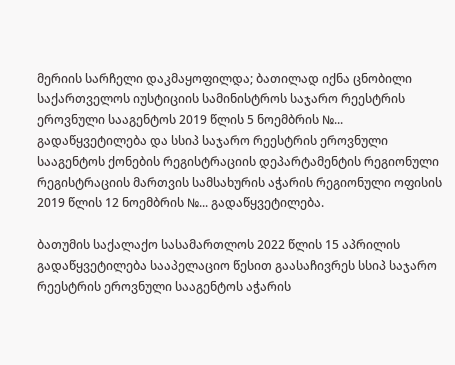მერიის სარჩელი დაკმაყოფილდა; ბათილად იქნა ცნობილი საქართველოს იუსტიციის სამინისტროს საჯარო რეესტრის ეროვნული სააგენტოს 2019 წლის 5 ნოემბრის №... გადაწყვეტილება და სსიპ საჯარო რეესტრის ეროვნული სააგენტოს ქონების რეგისტრაციის დეპარტამენტის რეგიონული რეგისტრაციის მართვის სამსახურის აჭარის რეგიონული ოფისის 2019 წლის 12 ნოემბრის №... გადაწყვეტილება.

ბათუმის საქალაქო სასამართლოს 2022 წლის 15 აპრილის გადაწყვეტილება სააპელაციო წესით გაასაჩივრეს სსიპ საჯარო რეესტრის ეროვნული სააგენტოს აჭარის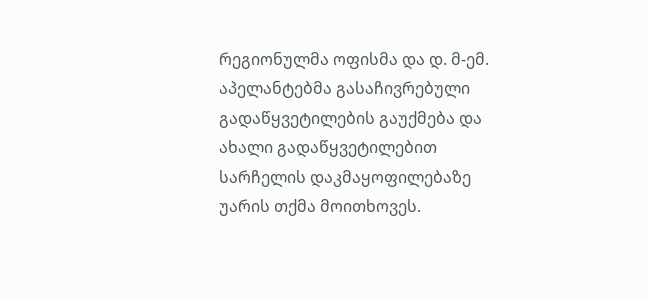რეგიონულმა ოფისმა და დ. მ-ემ. აპელანტებმა გასაჩივრებული გადაწყვეტილების გაუქმება და ახალი გადაწყვეტილებით სარჩელის დაკმაყოფილებაზე უარის თქმა მოითხოვეს.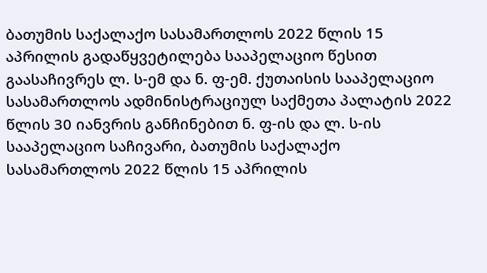ბათუმის საქალაქო სასამართლოს 2022 წლის 15 აპრილის გადაწყვეტილება სააპელაციო წესით გაასაჩივრეს ლ. ს-ემ და ნ. ფ-ემ. ქუთაისის სააპელაციო სასამართლოს ადმინისტრაციულ საქმეთა პალატის 2022 წლის 30 იანვრის განჩინებით ნ. ფ-ის და ლ. ს-ის სააპელაციო საჩივარი, ბათუმის საქალაქო სასამართლოს 2022 წლის 15 აპრილის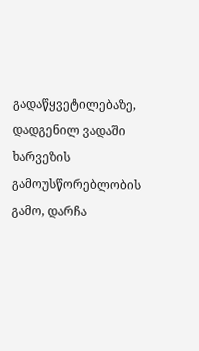გადაწყვეტილებაზე, დადგენილ ვადაში ხარვეზის გამოუსწორებლობის გამო, დარჩა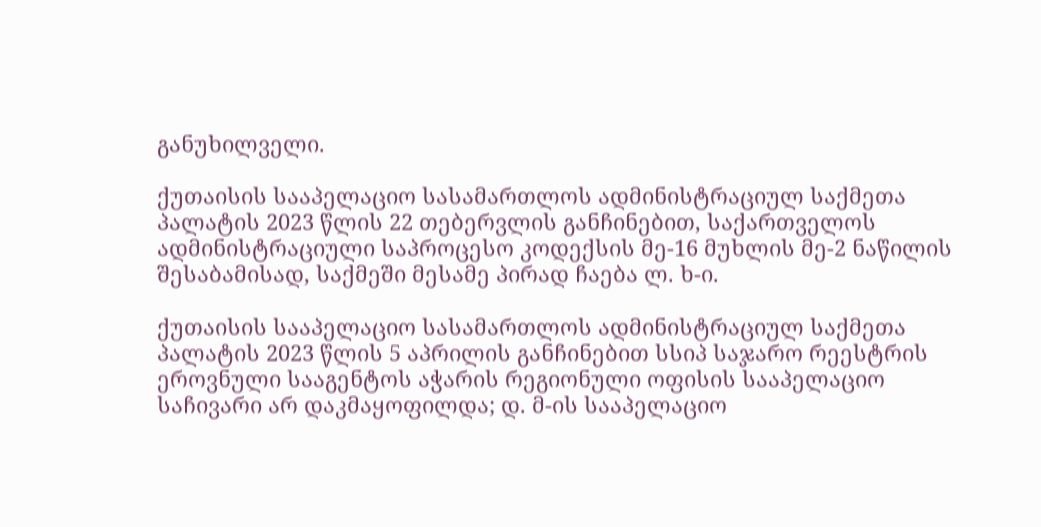განუხილველი.

ქუთაისის სააპელაციო სასამართლოს ადმინისტრაციულ საქმეთა პალატის 2023 წლის 22 თებერვლის განჩინებით, საქართველოს ადმინისტრაციული საპროცესო კოდექსის მე-16 მუხლის მე-2 ნაწილის შესაბამისად, საქმეში მესამე პირად ჩაება ლ. ხ-ი.

ქუთაისის სააპელაციო სასამართლოს ადმინისტრაციულ საქმეთა პალატის 2023 წლის 5 აპრილის განჩინებით სსიპ საჯარო რეესტრის ეროვნული სააგენტოს აჭარის რეგიონული ოფისის სააპელაციო საჩივარი არ დაკმაყოფილდა; დ. მ-ის სააპელაციო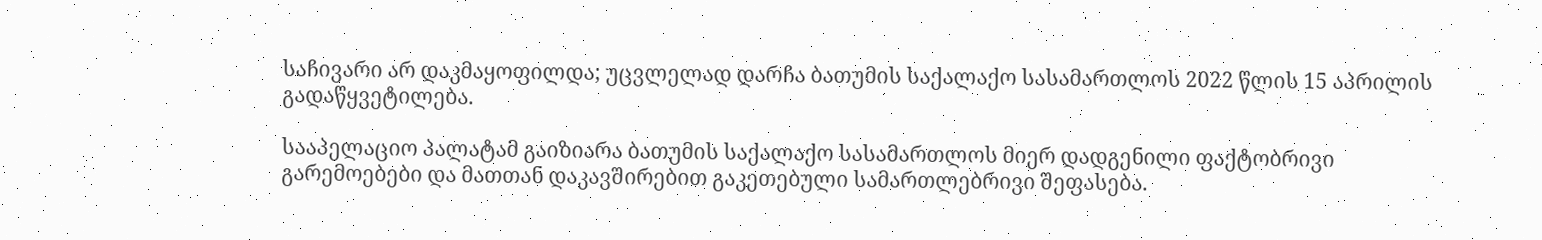საჩივარი არ დაკმაყოფილდა; უცვლელად დარჩა ბათუმის საქალაქო სასამართლოს 2022 წლის 15 აპრილის გადაწყვეტილება.

სააპელაციო პალატამ გაიზიარა ბათუმის საქალაქო სასამართლოს მიერ დადგენილი ფაქტობრივი გარემოებები და მათთან დაკავშირებით გაკეთებული სამართლებრივი შეფასება.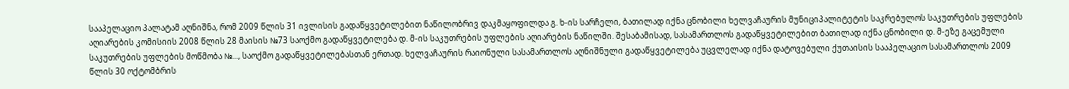სააპელაციო პალატამ აღნიშნა, რომ 2009 წლის 31 ივლისის გადაწყვეტილებით ნაწილობრივ დაკმაყოფილდა გ. ხ-ის სარჩელი, ბათილად იქნა ცნობილი ხელვაჩაურის მუნიციპალიტეტის საკრებულოს საკუთრების უფლების აღიარების კომისიის 2008 წლის 28 მაისის №73 საოქმო გადაწყვეტილება დ. მ-ის საკუთრების უფლების აღიარების ნაწილში. შესაბამისად, სასამართლოს გადაწყვეტილებით ბათილად იქნა ცნობილი დ. მ-ეზე გაცემული საკუთრების უფლების მოწმობა №..., საოქმო გადაწყვეტილებასთან ერთად. ხელვაჩაურის რაიონული სასამართლოს აღნიშნული გადაწყვეტილება უცვლელად იქნა დატოვებული ქუთაისის სააპელაციო სასამართლოს 2009 წლის 30 ოქტომბრის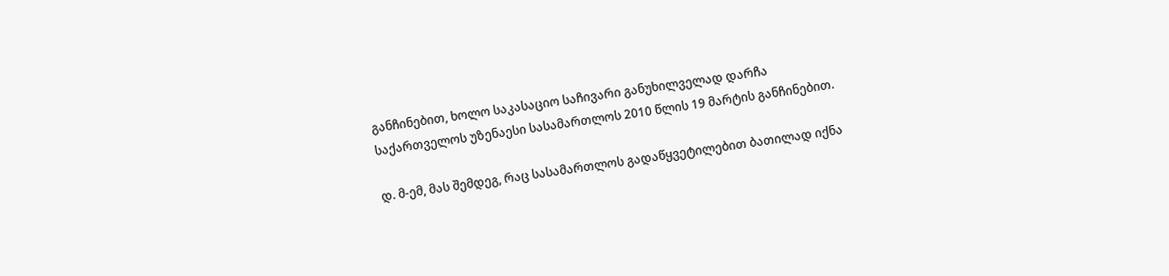განჩინებით, ხოლო საკასაციო საჩივარი განუხილველად დარჩა საქართველოს უზენაესი სასამართლოს 2010 წლის 19 მარტის განჩინებით.

დ. მ-ემ, მას შემდეგ, რაც სასამართლოს გადაწყვეტილებით ბათილად იქნა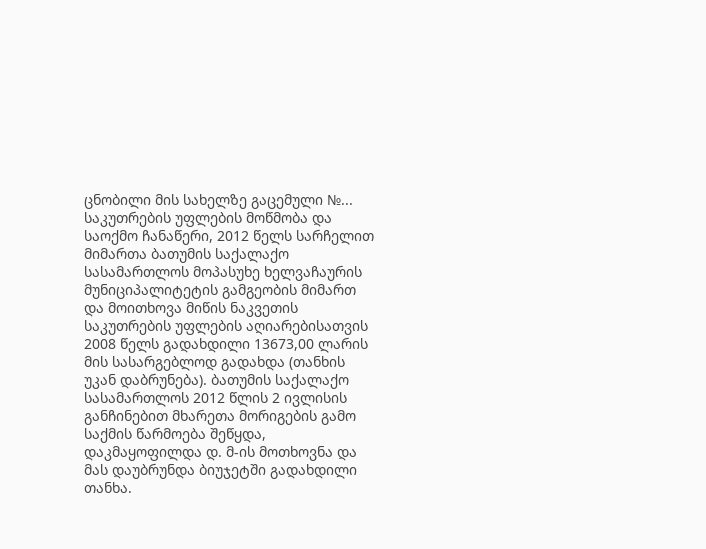ცნობილი მის სახელზე გაცემული №... საკუთრების უფლების მოწმობა და საოქმო ჩანაწერი, 2012 წელს სარჩელით მიმართა ბათუმის საქალაქო სასამართლოს მოპასუხე ხელვაჩაურის მუნიციპალიტეტის გამგეობის მიმართ და მოითხოვა მიწის ნაკვეთის საკუთრების უფლების აღიარებისათვის 2008 წელს გადახდილი 13673,00 ლარის მის სასარგებლოდ გადახდა (თანხის უკან დაბრუნება). ბათუმის საქალაქო სასამართლოს 2012 წლის 2 ივლისის განჩინებით მხარეთა მორიგების გამო საქმის წარმოება შეწყდა, დაკმაყოფილდა დ. მ-ის მოთხოვნა და მას დაუბრუნდა ბიუჯეტში გადახდილი თანხა.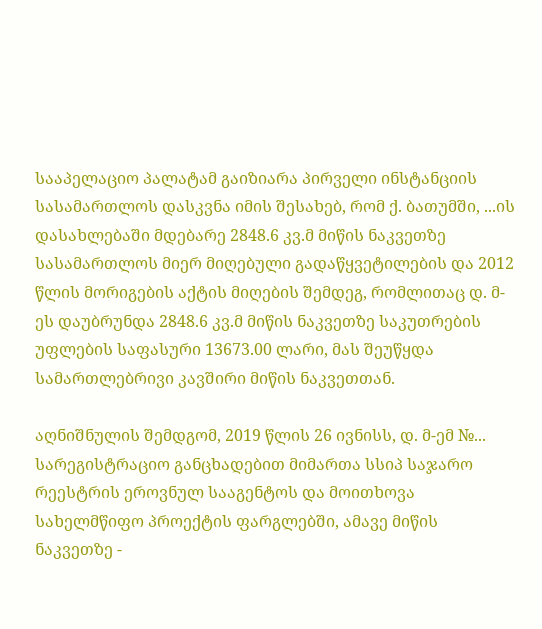სააპელაციო პალატამ გაიზიარა პირველი ინსტანციის სასამართლოს დასკვნა იმის შესახებ, რომ ქ. ბათუმში, ...ის დასახლებაში მდებარე 2848.6 კვ.მ მიწის ნაკვეთზე სასამართლოს მიერ მიღებული გადაწყვეტილების და 2012 წლის მორიგების აქტის მიღების შემდეგ, რომლითაც დ. მ-ეს დაუბრუნდა 2848.6 კვ.მ მიწის ნაკვეთზე საკუთრების უფლების საფასური 13673.00 ლარი, მას შეუწყდა სამართლებრივი კავშირი მიწის ნაკვეთთან.

აღნიშნულის შემდგომ, 2019 წლის 26 ივნისს, დ. მ-ემ №... სარეგისტრაციო განცხადებით მიმართა სსიპ საჯარო რეესტრის ეროვნულ სააგენტოს და მოითხოვა სახელმწიფო პროექტის ფარგლებში, ამავე მიწის ნაკვეთზე -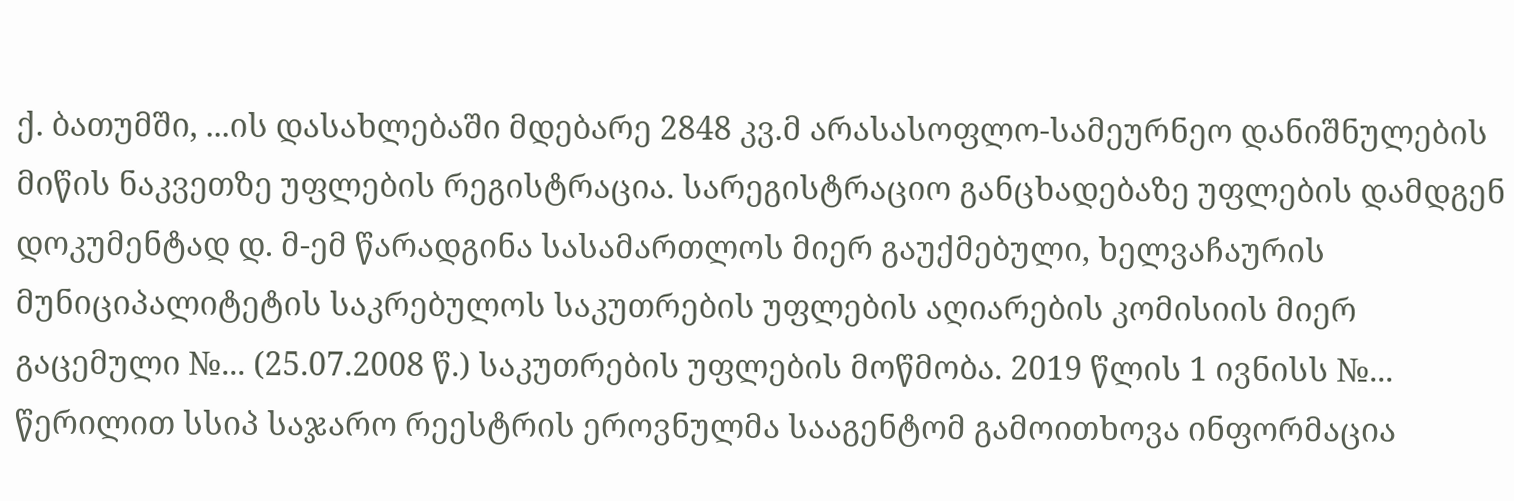ქ. ბათუმში, ...ის დასახლებაში მდებარე 2848 კვ.მ არასასოფლო-სამეურნეო დანიშნულების მიწის ნაკვეთზე უფლების რეგისტრაცია. სარეგისტრაციო განცხადებაზე უფლების დამდგენ დოკუმენტად დ. მ-ემ წარადგინა სასამართლოს მიერ გაუქმებული, ხელვაჩაურის მუნიციპალიტეტის საკრებულოს საკუთრების უფლების აღიარების კომისიის მიერ გაცემული №... (25.07.2008 წ.) საკუთრების უფლების მოწმობა. 2019 წლის 1 ივნისს №... წერილით სსიპ საჯარო რეესტრის ეროვნულმა სააგენტომ გამოითხოვა ინფორმაცია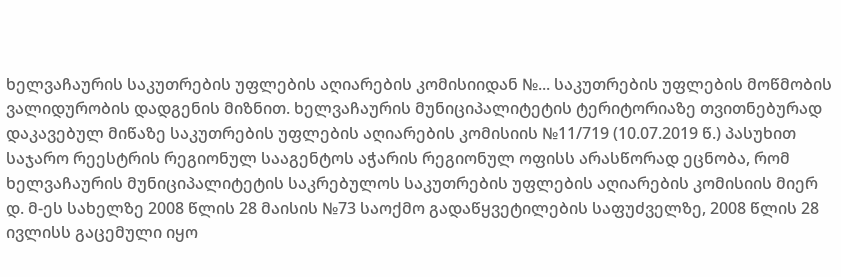ხელვაჩაურის საკუთრების უფლების აღიარების კომისიიდან №... საკუთრების უფლების მოწმობის ვალიდურობის დადგენის მიზნით. ხელვაჩაურის მუნიციპალიტეტის ტერიტორიაზე თვითნებურად დაკავებულ მიწაზე საკუთრების უფლების აღიარების კომისიის №11/719 (10.07.2019 წ.) პასუხით საჯარო რეესტრის რეგიონულ სააგენტოს აჭარის რეგიონულ ოფისს არასწორად ეცნობა, რომ ხელვაჩაურის მუნიციპალიტეტის საკრებულოს საკუთრების უფლების აღიარების კომისიის მიერ დ. მ-ეს სახელზე 2008 წლის 28 მაისის №73 საოქმო გადაწყვეტილების საფუძველზე, 2008 წლის 28 ივლისს გაცემული იყო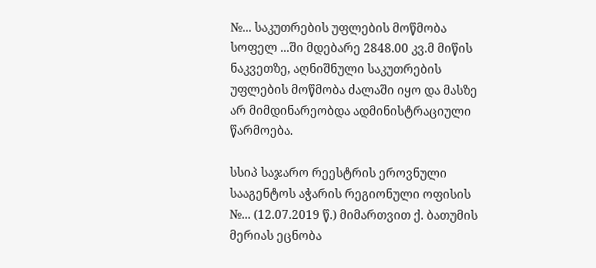№... საკუთრების უფლების მოწმობა სოფელ ...ში მდებარე 2848.00 კვ.მ მიწის ნაკვეთზე, აღნიშნული საკუთრების უფლების მოწმობა ძალაში იყო და მასზე არ მიმდინარეობდა ადმინისტრაციული წარმოება.

სსიპ საჯარო რეესტრის ეროვნული სააგენტოს აჭარის რეგიონული ოფისის №... (12.07.2019 წ.) მიმართვით ქ. ბათუმის მერიას ეცნობა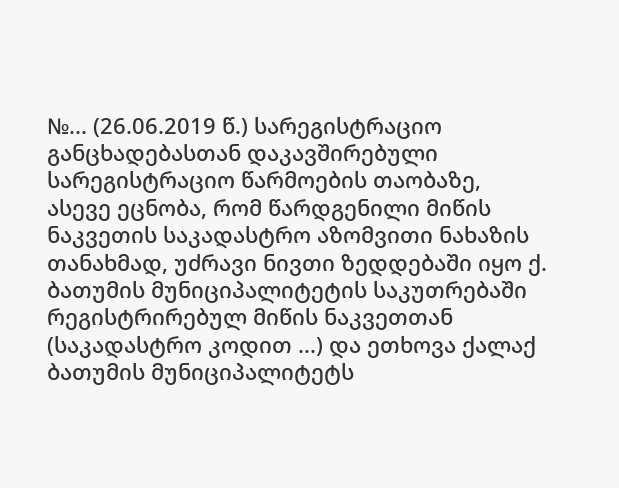№... (26.06.2019 წ.) სარეგისტრაციო განცხადებასთან დაკავშირებული სარეგისტრაციო წარმოების თაობაზე, ასევე ეცნობა, რომ წარდგენილი მიწის ნაკვეთის საკადასტრო აზომვითი ნახაზის თანახმად, უძრავი ნივთი ზედდებაში იყო ქ. ბათუმის მუნიციპალიტეტის საკუთრებაში რეგისტრირებულ მიწის ნაკვეთთან (საკადასტრო კოდით ...) და ეთხოვა ქალაქ ბათუმის მუნიციპალიტეტს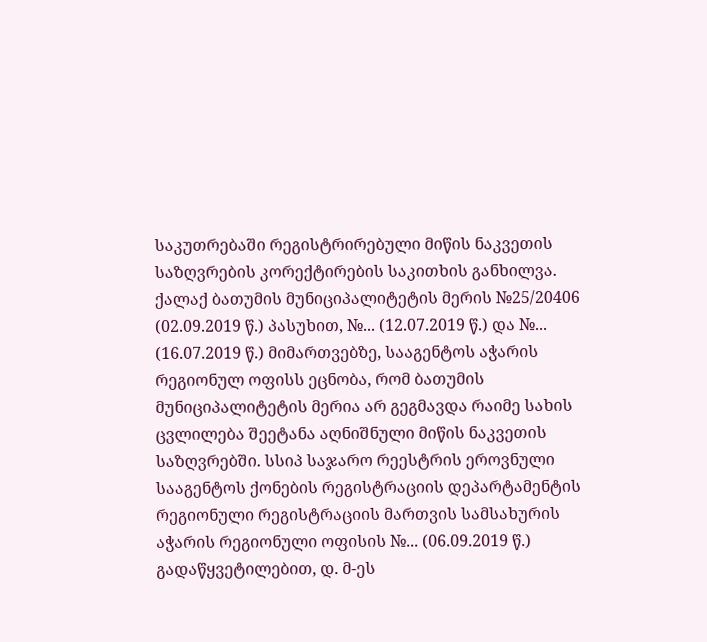საკუთრებაში რეგისტრირებული მიწის ნაკვეთის საზღვრების კორექტირების საკითხის განხილვა. ქალაქ ბათუმის მუნიციპალიტეტის მერის №25/20406 (02.09.2019 წ.) პასუხით, №... (12.07.2019 წ.) და №... (16.07.2019 წ.) მიმართვებზე, სააგენტოს აჭარის რეგიონულ ოფისს ეცნობა, რომ ბათუმის მუნიციპალიტეტის მერია არ გეგმავდა რაიმე სახის ცვლილება შეეტანა აღნიშნული მიწის ნაკვეთის საზღვრებში. სსიპ საჯარო რეესტრის ეროვნული სააგენტოს ქონების რეგისტრაციის დეპარტამენტის რეგიონული რეგისტრაციის მართვის სამსახურის აჭარის რეგიონული ოფისის №... (06.09.2019 წ.) გადაწყვეტილებით, დ. მ-ეს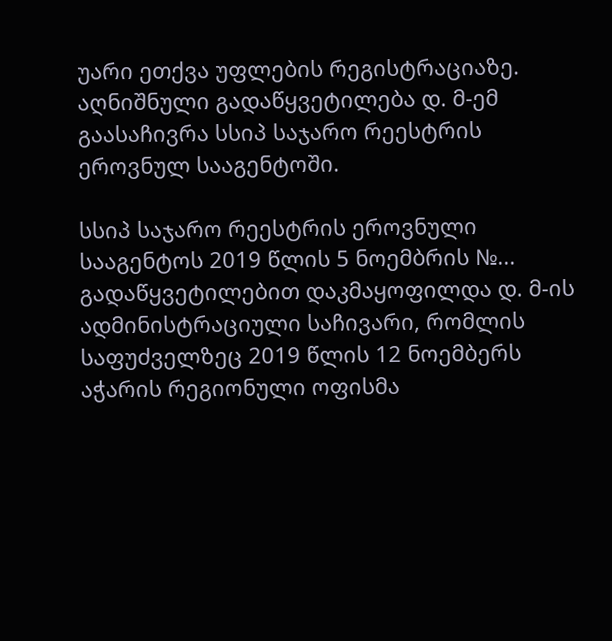უარი ეთქვა უფლების რეგისტრაციაზე. აღნიშნული გადაწყვეტილება დ. მ-ემ გაასაჩივრა სსიპ საჯარო რეესტრის ეროვნულ სააგენტოში.

სსიპ საჯარო რეესტრის ეროვნული სააგენტოს 2019 წლის 5 ნოემბრის №... გადაწყვეტილებით დაკმაყოფილდა დ. მ-ის ადმინისტრაციული საჩივარი, რომლის საფუძველზეც 2019 წლის 12 ნოემბერს აჭარის რეგიონული ოფისმა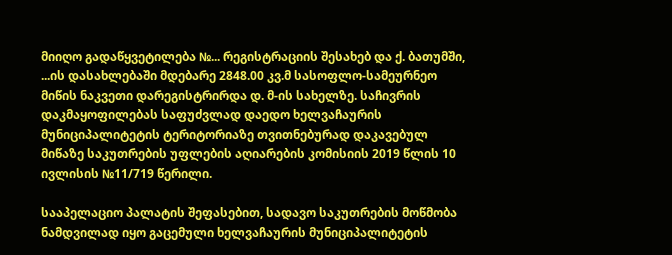მიიღო გადაწყვეტილება №... რეგისტრაციის შესახებ და ქ. ბათუმში, ...ის დასახლებაში მდებარე 2848.00 კვ.მ სასოფლო-სამეურნეო მიწის ნაკვეთი დარეგისტრირდა დ. მ-ის სახელზე. საჩივრის დაკმაყოფილებას საფუძვლად დაედო ხელვაჩაურის მუნიციპალიტეტის ტერიტორიაზე თვითნებურად დაკავებულ მიწაზე საკუთრების უფლების აღიარების კომისიის 2019 წლის 10 ივლისის №11/719 წერილი.

სააპელაციო პალატის შეფასებით, სადავო საკუთრების მოწმობა ნამდვილად იყო გაცემული ხელვაჩაურის მუნიციპალიტეტის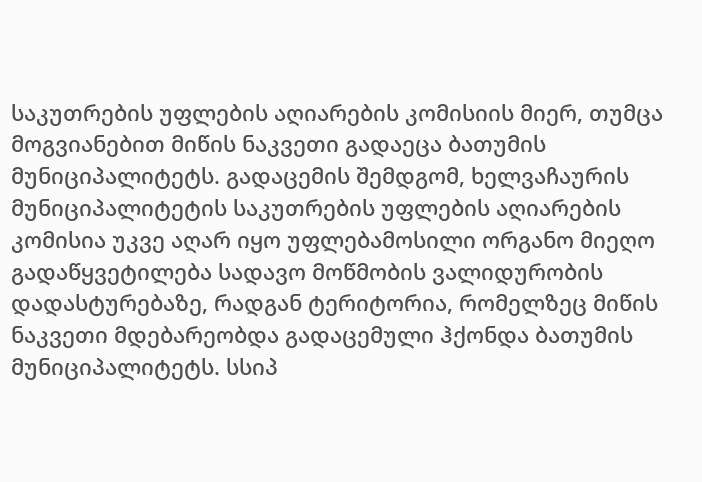საკუთრების უფლების აღიარების კომისიის მიერ, თუმცა მოგვიანებით მიწის ნაკვეთი გადაეცა ბათუმის მუნიციპალიტეტს. გადაცემის შემდგომ, ხელვაჩაურის მუნიციპალიტეტის საკუთრების უფლების აღიარების კომისია უკვე აღარ იყო უფლებამოსილი ორგანო მიეღო გადაწყვეტილება სადავო მოწმობის ვალიდურობის დადასტურებაზე, რადგან ტერიტორია, რომელზეც მიწის ნაკვეთი მდებარეობდა გადაცემული ჰქონდა ბათუმის მუნიციპალიტეტს. სსიპ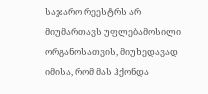საჯარო რეესტრს არ მიუმართავს უფლებამოსილი ორგანოსათვის, მიუხედავად იმისა, რომ მას ჰქონდა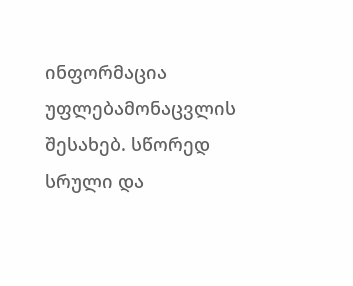ინფორმაცია უფლებამონაცვლის შესახებ. სწორედ სრული და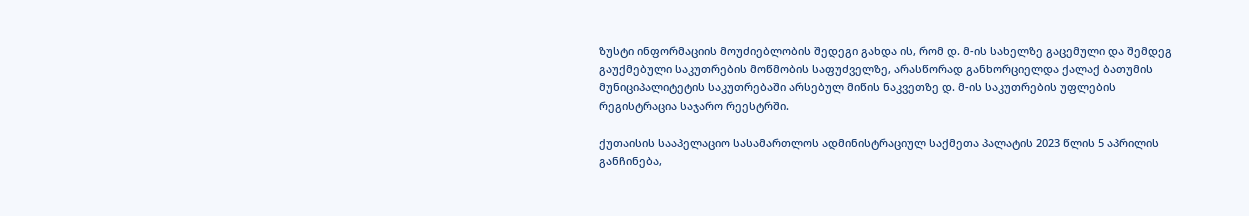ზუსტი ინფორმაციის მოუძიებლობის შედეგი გახდა ის, რომ დ. მ-ის სახელზე გაცემული და შემდეგ გაუქმებული საკუთრების მოწმობის საფუძველზე, არასწორად განხორციელდა ქალაქ ბათუმის მუნიციპალიტეტის საკუთრებაში არსებულ მიწის ნაკვეთზე დ. მ-ის საკუთრების უფლების რეგისტრაცია საჯარო რეესტრში.

ქუთაისის სააპელაციო სასამართლოს ადმინისტრაციულ საქმეთა პალატის 2023 წლის 5 აპრილის განჩინება,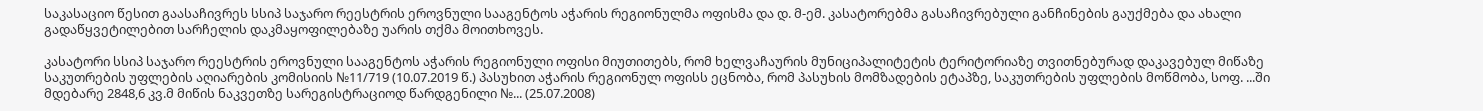საკასაციო წესით გაასაჩივრეს სსიპ საჯარო რეესტრის ეროვნული სააგენტოს აჭარის რეგიონულმა ოფისმა და დ. მ-ემ. კასატორებმა გასაჩივრებული განჩინების გაუქმება და ახალი გადაწყვეტილებით სარჩელის დაკმაყოფილებაზე უარის თქმა მოითხოვეს.

კასატორი სსიპ საჯარო რეესტრის ეროვნული სააგენტოს აჭარის რეგიონული ოფისი მიუთითებს, რომ ხელვაჩაურის მუნიციპალიტეტის ტერიტორიაზე თვითნებურად დაკავებულ მიწაზე საკუთრების უფლების აღიარების კომისიის №11/719 (10.07.2019 წ.) პასუხით აჭარის რეგიონულ ოფისს ეცნობა, რომ პასუხის მომზადების ეტაპზე, საკუთრების უფლების მოწმობა, სოფ. ...ში მდებარე 2848,6 კვ.მ მიწის ნაკვეთზე სარეგისტრაციოდ წარდგენილი №... (25.07.2008)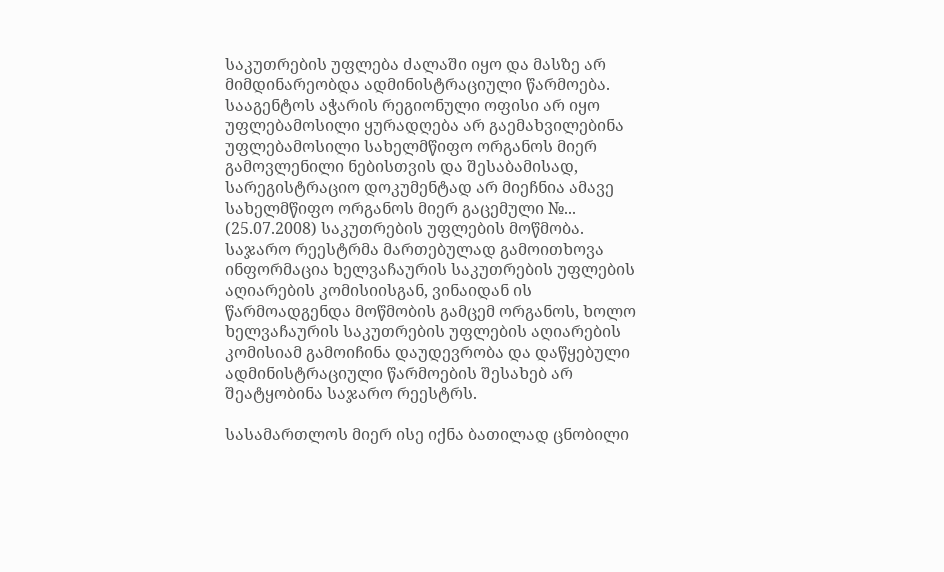საკუთრების უფლება ძალაში იყო და მასზე არ მიმდინარეობდა ადმინისტრაციული წარმოება. სააგენტოს აჭარის რეგიონული ოფისი არ იყო უფლებამოსილი ყურადღება არ გაემახვილებინა უფლებამოსილი სახელმწიფო ორგანოს მიერ გამოვლენილი ნებისთვის და შესაბამისად, სარეგისტრაციო დოკუმენტად არ მიეჩნია ამავე სახელმწიფო ორგანოს მიერ გაცემული №... (25.07.2008) საკუთრების უფლების მოწმობა. საჯარო რეესტრმა მართებულად გამოითხოვა ინფორმაცია ხელვაჩაურის საკუთრების უფლების აღიარების კომისიისგან, ვინაიდან ის წარმოადგენდა მოწმობის გამცემ ორგანოს, ხოლო ხელვაჩაურის საკუთრების უფლების აღიარების კომისიამ გამოიჩინა დაუდევრობა და დაწყებული ადმინისტრაციული წარმოების შესახებ არ შეატყობინა საჯარო რეესტრს.

სასამართლოს მიერ ისე იქნა ბათილად ცნობილი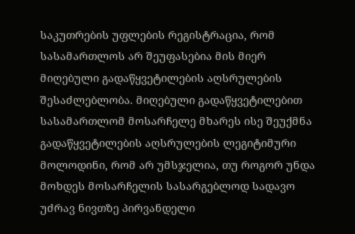საკუთრების უფლების რეგისტრაცია, რომ სასამართლოს არ შეუფასებია მის მიერ მიღებული გადაწყვეტილების აღსრულების შესაძლებლობა. მიღებული გადაწყვეტილებით სასამართლომ მოსარჩელე მხარეს ისე შეუქმნა გადაწყვეტილების აღსრულების ლეგიტიმური მოლოდინი, რომ არ უმსჯელია, თუ როგორ უნდა მოხდეს მოსარჩელის სასარგებლოდ სადავო უძრავ ნივთზე პირვანდელი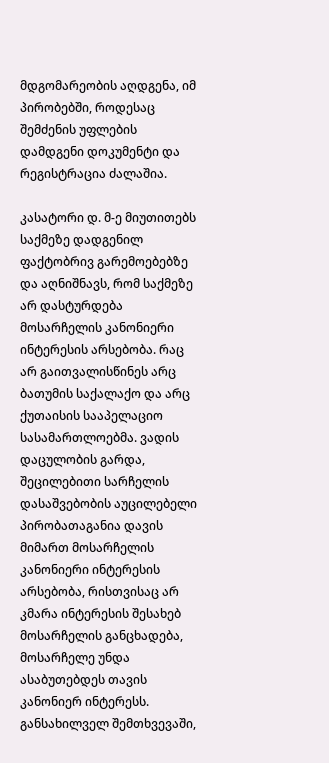მდგომარეობის აღდგენა, იმ პირობებში, როდესაც შემძენის უფლების დამდგენი დოკუმენტი და რეგისტრაცია ძალაშია.

კასატორი დ. მ-ე მიუთითებს საქმეზე დადგენილ ფაქტობრივ გარემოებებზე და აღნიშნავს, რომ საქმეზე არ დასტურდება მოსარჩელის კანონიერი ინტერესის არსებობა. რაც არ გაითვალისწინეს არც ბათუმის საქალაქო და არც ქუთაისის სააპელაციო სასამართლოებმა. ვადის დაცულობის გარდა, შეცილებითი სარჩელის დასაშვებობის აუცილებელი პირობათაგანია დავის მიმართ მოსარჩელის კანონიერი ინტერესის არსებობა, რისთვისაც არ კმარა ინტერესის შესახებ მოსარჩელის განცხადება, მოსარჩელე უნდა ასაბუთებდეს თავის კანონიერ ინტერესს. განსახილველ შემთხვევაში,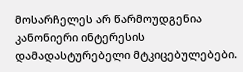მოსარჩელეს არ წარმოუდგენია კანონიერი ინტერესის დამადასტურებელი მტკიცებულებები.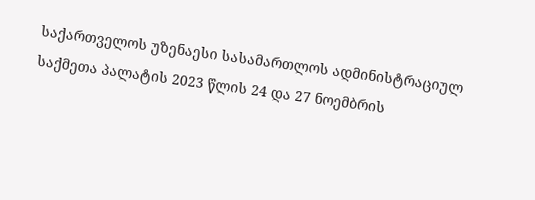საქართველოს უზენაესი სასამართლოს ადმინისტრაციულ საქმეთა პალატის 2023 წლის 24 და 27 ნოემბრის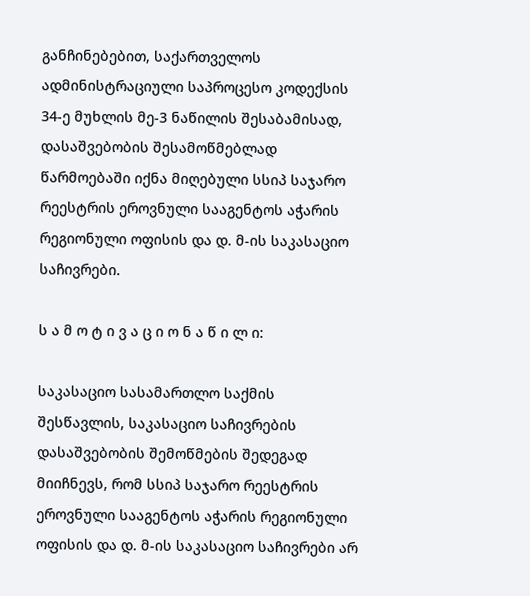განჩინებებით, საქართველოს ადმინისტრაციული საპროცესო კოდექსის 34-ე მუხლის მე-3 ნაწილის შესაბამისად, დასაშვებობის შესამოწმებლად წარმოებაში იქნა მიღებული სსიპ საჯარო რეესტრის ეროვნული სააგენტოს აჭარის რეგიონული ოფისის და დ. მ-ის საკასაციო საჩივრები.

ს ა მ ო ტ ი ვ ა ც ი ო ნ ა წ ი ლ ი:

საკასაციო სასამართლო საქმის შესწავლის, საკასაციო საჩივრების დასაშვებობის შემოწმების შედეგად მიიჩნევს, რომ სსიპ საჯარო რეესტრის ეროვნული სააგენტოს აჭარის რეგიონული ოფისის და დ. მ-ის საკასაციო საჩივრები არ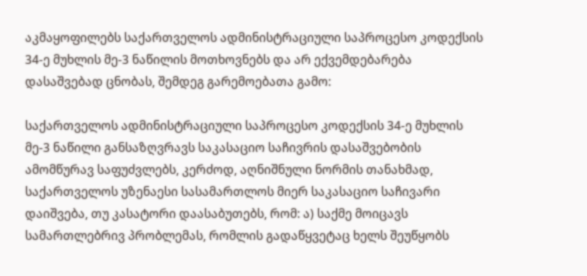აკმაყოფილებს საქართველოს ადმინისტრაციული საპროცესო კოდექსის 34-ე მუხლის მე-3 ნაწილის მოთხოვნებს და არ ექვემდებარება დასაშვებად ცნობას, შემდეგ გარემოებათა გამო:

საქართველოს ადმინისტრაციული საპროცესო კოდექსის 34-ე მუხლის მე-3 ნაწილი განსაზღვრავს საკასაციო საჩივრის დასაშვებობის ამომწურავ საფუძვლებს, კერძოდ, აღნიშნული ნორმის თანახმად, საქართველოს უზენაესი სასამართლოს მიერ საკასაციო საჩივარი დაიშვება, თუ კასატორი დაასაბუთებს, რომ: ა) საქმე მოიცავს სამართლებრივ პრობლემას, რომლის გადაწყვეტაც ხელს შეუწყობს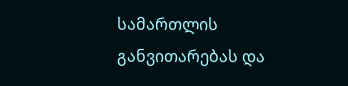სამართლის განვითარებას და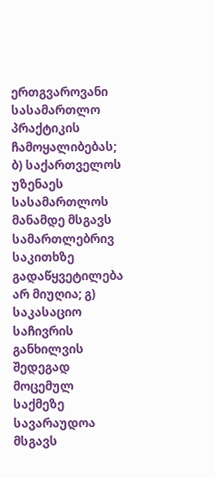ერთგვაროვანი სასამართლო პრაქტიკის ჩამოყალიბებას; ბ) საქართველოს უზენაეს სასამართლოს მანამდე მსგავს სამართლებრივ საკითხზე გადაწყვეტილება არ მიუღია; გ) საკასაციო საჩივრის განხილვის შედეგად მოცემულ საქმეზე სავარაუდოა მსგავს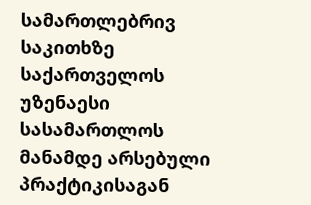სამართლებრივ საკითხზე საქართველოს უზენაესი სასამართლოს მანამდე არსებული პრაქტიკისაგან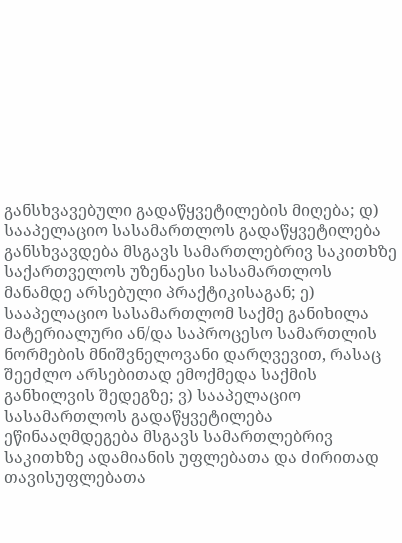განსხვავებული გადაწყვეტილების მიღება; დ) სააპელაციო სასამართლოს გადაწყვეტილება განსხვავდება მსგავს სამართლებრივ საკითხზე საქართველოს უზენაესი სასამართლოს მანამდე არსებული პრაქტიკისაგან; ე) სააპელაციო სასამართლომ საქმე განიხილა მატერიალური ან/და საპროცესო სამართლის ნორმების მნიშვნელოვანი დარღვევით, რასაც შეეძლო არსებითად ემოქმედა საქმის განხილვის შედეგზე; ვ) სააპელაციო სასამართლოს გადაწყვეტილება ეწინააღმდეგება მსგავს სამართლებრივ საკითხზე ადამიანის უფლებათა და ძირითად თავისუფლებათა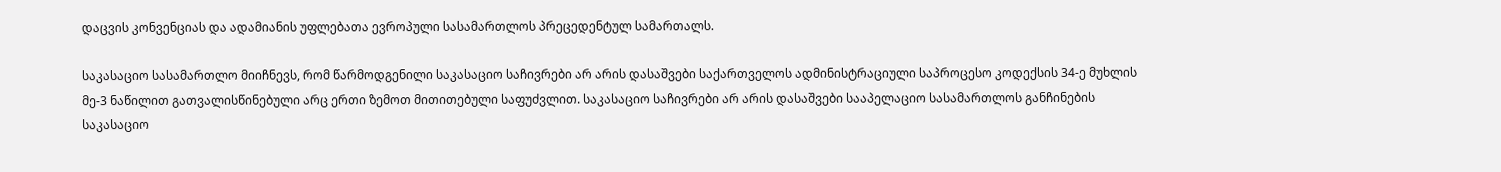დაცვის კონვენციას და ადამიანის უფლებათა ევროპული სასამართლოს პრეცედენტულ სამართალს.

საკასაციო სასამართლო მიიჩნევს, რომ წარმოდგენილი საკასაციო საჩივრები არ არის დასაშვები საქართველოს ადმინისტრაციული საპროცესო კოდექსის 34-ე მუხლის მე-3 ნაწილით გათვალისწინებული არც ერთი ზემოთ მითითებული საფუძვლით. საკასაციო საჩივრები არ არის დასაშვები სააპელაციო სასამართლოს განჩინების საკასაციო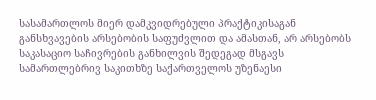სასამართლოს მიერ დამკვიდრებული პრაქტიკისაგან განსხვავების არსებობის საფუძვლით და ამასთან, არ არსებობს საკასაციო საჩივრების განხილვის შედეგად მსგავს სამართლებრივ საკითხზე საქართველოს უზენაესი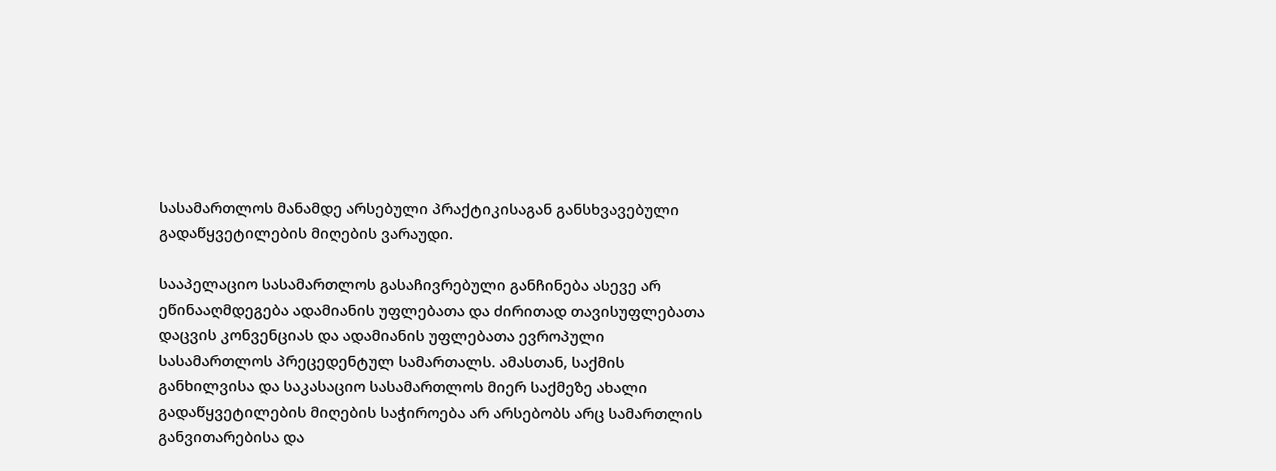სასამართლოს მანამდე არსებული პრაქტიკისაგან განსხვავებული გადაწყვეტილების მიღების ვარაუდი.

სააპელაციო სასამართლოს გასაჩივრებული განჩინება ასევე არ ეწინააღმდეგება ადამიანის უფლებათა და ძირითად თავისუფლებათა დაცვის კონვენციას და ადამიანის უფლებათა ევროპული სასამართლოს პრეცედენტულ სამართალს. ამასთან, საქმის განხილვისა და საკასაციო სასამართლოს მიერ საქმეზე ახალი გადაწყვეტილების მიღების საჭიროება არ არსებობს არც სამართლის განვითარებისა და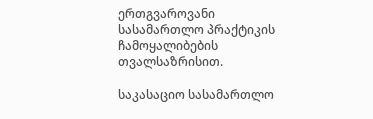ერთგვაროვანი სასამართლო პრაქტიკის ჩამოყალიბების თვალსაზრისით.

საკასაციო სასამართლო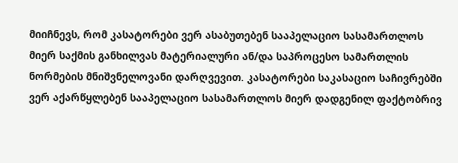მიიჩნევს, რომ კასატორები ვერ ასაბუთებენ სააპელაციო სასამართლოს მიერ საქმის განხილვას მატერიალური ან/და საპროცესო სამართლის ნორმების მნიშვნელოვანი დარღვევით. კასატორები საკასაციო საჩივრებში ვერ აქარწყლებენ სააპელაციო სასამართლოს მიერ დადგენილ ფაქტობრივ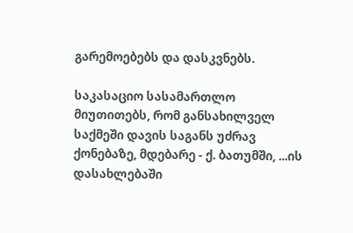გარემოებებს და დასკვნებს.

საკასაციო სასამართლო მიუთითებს, რომ განსახილველ საქმეში დავის საგანს უძრავ ქონებაზე, მდებარე - ქ. ბათუმში, ...ის დასახლებაში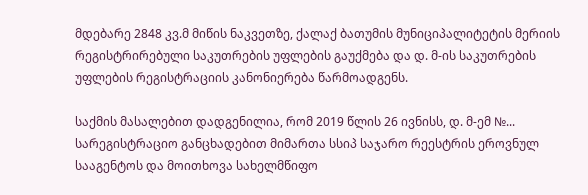მდებარე 2848 კვ.მ მიწის ნაკვეთზე, ქალაქ ბათუმის მუნიციპალიტეტის მერიის რეგისტრირებული საკუთრების უფლების გაუქმება და დ. მ-ის საკუთრების უფლების რეგისტრაციის კანონიერება წარმოადგენს.

საქმის მასალებით დადგენილია, რომ 2019 წლის 26 ივნისს, დ. მ-ემ №... სარეგისტრაციო განცხადებით მიმართა სსიპ საჯარო რეესტრის ეროვნულ სააგენტოს და მოითხოვა სახელმწიფო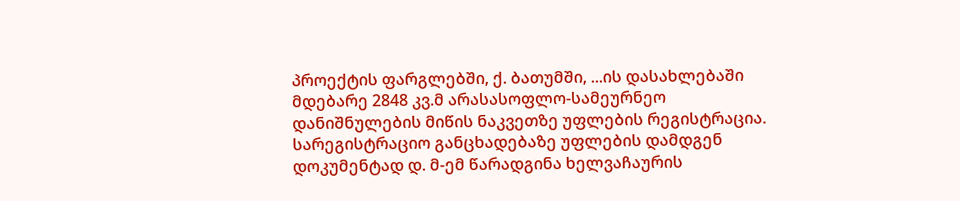პროექტის ფარგლებში, ქ. ბათუმში, ...ის დასახლებაში მდებარე 2848 კვ.მ არასასოფლო-სამეურნეო დანიშნულების მიწის ნაკვეთზე უფლების რეგისტრაცია. სარეგისტრაციო განცხადებაზე უფლების დამდგენ დოკუმენტად დ. მ-ემ წარადგინა ხელვაჩაურის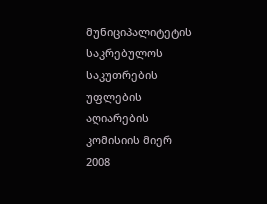მუნიციპალიტეტის საკრებულოს საკუთრების უფლების აღიარების კომისიის მიერ 2008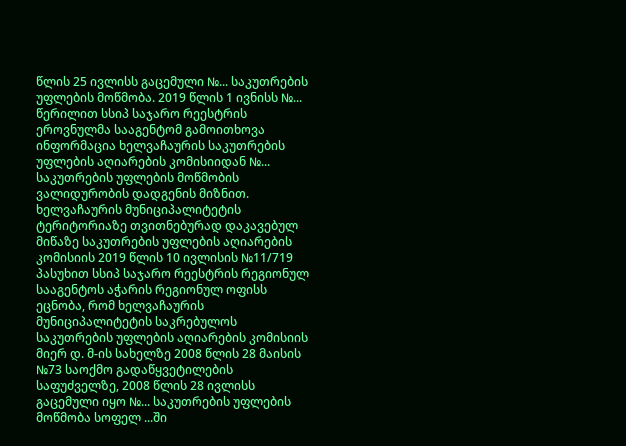წლის 25 ივლისს გაცემული №... საკუთრების უფლების მოწმობა. 2019 წლის 1 ივნისს №... წერილით სსიპ საჯარო რეესტრის ეროვნულმა სააგენტომ გამოითხოვა ინფორმაცია ხელვაჩაურის საკუთრების უფლების აღიარების კომისიიდან №... საკუთრების უფლების მოწმობის ვალიდურობის დადგენის მიზნით. ხელვაჩაურის მუნიციპალიტეტის ტერიტორიაზე თვითნებურად დაკავებულ მიწაზე საკუთრების უფლების აღიარების კომისიის 2019 წლის 10 ივლისის №11/719 პასუხით სსიპ საჯარო რეესტრის რეგიონულ სააგენტოს აჭარის რეგიონულ ოფისს ეცნობა, რომ ხელვაჩაურის მუნიციპალიტეტის საკრებულოს საკუთრების უფლების აღიარების კომისიის მიერ დ. მ-ის სახელზე 2008 წლის 28 მაისის №73 საოქმო გადაწყვეტილების საფუძველზე, 2008 წლის 28 ივლისს გაცემული იყო №... საკუთრების უფლების მოწმობა სოფელ ...ში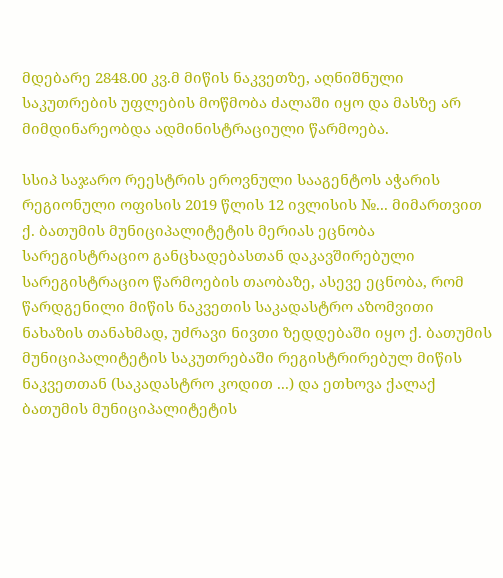მდებარე 2848.00 კვ.მ მიწის ნაკვეთზე, აღნიშნული საკუთრების უფლების მოწმობა ძალაში იყო და მასზე არ მიმდინარეობდა ადმინისტრაციული წარმოება.

სსიპ საჯარო რეესტრის ეროვნული სააგენტოს აჭარის რეგიონული ოფისის 2019 წლის 12 ივლისის №... მიმართვით ქ. ბათუმის მუნიციპალიტეტის მერიას ეცნობა სარეგისტრაციო განცხადებასთან დაკავშირებული სარეგისტრაციო წარმოების თაობაზე, ასევე ეცნობა, რომ წარდგენილი მიწის ნაკვეთის საკადასტრო აზომვითი ნახაზის თანახმად, უძრავი ნივთი ზედდებაში იყო ქ. ბათუმის მუნიციპალიტეტის საკუთრებაში რეგისტრირებულ მიწის ნაკვეთთან (საკადასტრო კოდით ...) და ეთხოვა ქალაქ ბათუმის მუნიციპალიტეტის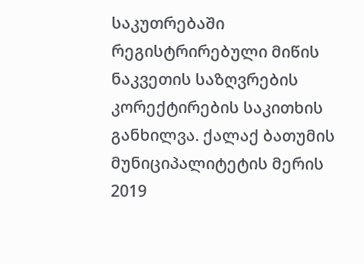საკუთრებაში რეგისტრირებული მიწის ნაკვეთის საზღვრების კორექტირების საკითხის განხილვა. ქალაქ ბათუმის მუნიციპალიტეტის მერის 2019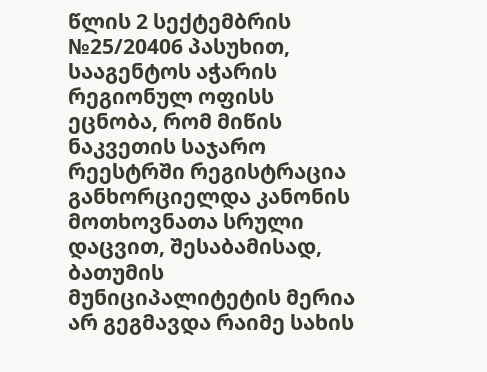წლის 2 სექტემბრის №25/20406 პასუხით, სააგენტოს აჭარის რეგიონულ ოფისს ეცნობა, რომ მიწის ნაკვეთის საჯარო რეესტრში რეგისტრაცია განხორციელდა კანონის მოთხოვნათა სრული დაცვით, შესაბამისად, ბათუმის მუნიციპალიტეტის მერია არ გეგმავდა რაიმე სახის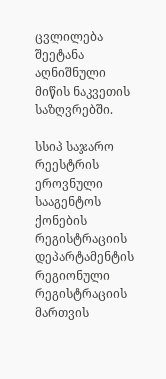ცვლილება შეეტანა აღნიშნული მიწის ნაკვეთის საზღვრებში.

სსიპ საჯარო რეესტრის ეროვნული სააგენტოს ქონების რეგისტრაციის დეპარტამენტის რეგიონული რეგისტრაციის მართვის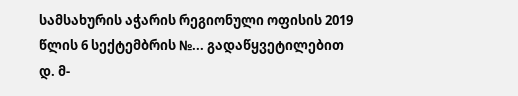სამსახურის აჭარის რეგიონული ოფისის 2019 წლის 6 სექტემბრის №... გადაწყვეტილებით დ. მ-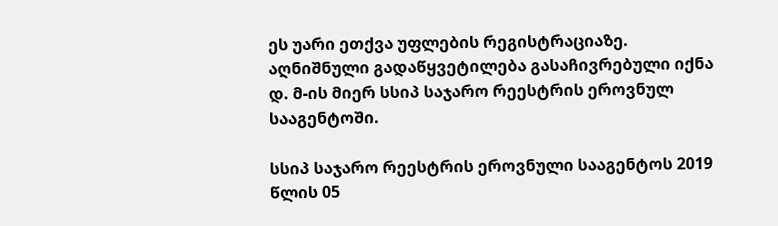ეს უარი ეთქვა უფლების რეგისტრაციაზე. აღნიშნული გადაწყვეტილება გასაჩივრებული იქნა დ. მ-ის მიერ სსიპ საჯარო რეესტრის ეროვნულ სააგენტოში.

სსიპ საჯარო რეესტრის ეროვნული სააგენტოს 2019 წლის 05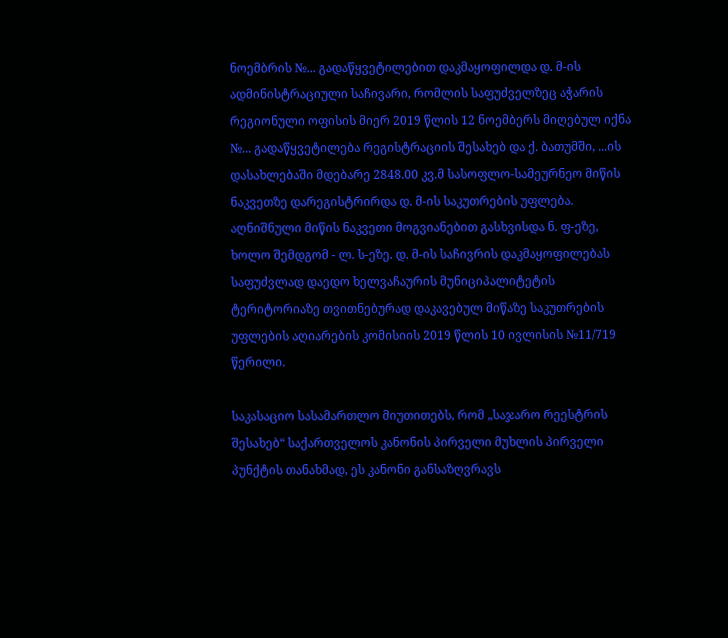ნოემბრის №... გადაწყვეტილებით დაკმაყოფილდა დ. მ-ის ადმინისტრაციული საჩივარი, რომლის საფუძველზეც აჭარის რეგიონული ოფისის მიერ 2019 წლის 12 ნოემბერს მიღებულ იქნა №... გადაწყვეტილება რეგისტრაციის შესახებ და ქ. ბათუმში, ...ის დასახლებაში მდებარე 2848.00 კვ.მ სასოფლო-სამეურნეო მიწის ნაკვეთზე დარეგისტრირდა დ. მ-ის საკუთრების უფლება. აღნიშნული მიწის ნაკვეთი მოგვიანებით გასხვისდა ნ. ფ-ეზე, ხოლო შემდგომ - ლ. ს-ეზე. დ. მ-ის საჩივრის დაკმაყოფილებას საფუძვლად დაედო ხელვაჩაურის მუნიციპალიტეტის ტერიტორიაზე თვითნებურად დაკავებულ მიწაზე საკუთრების უფლების აღიარების კომისიის 2019 წლის 10 ივლისის №11/719 წერილი.

საკასაციო სასამართლო მიუთითებს, რომ „საჯარო რეესტრის შესახებ“ საქართველოს კანონის პირველი მუხლის პირველი პუნქტის თანახმად, ეს კანონი განსაზღვრავს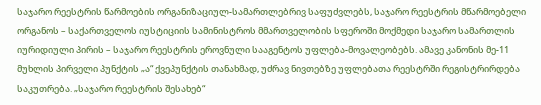საჯარო რეესტრის წარმოების ორგანიზაციულ-სამართლებრივ საფუძვლებს, საჯარო რეესტრის მწარმოებელი ორგანოს – საქართველოს იუსტიციის სამინისტროს მმართველობის სფეროში მოქმედი საჯარო სამართლის იურიდიული პირის – საჯარო რეესტრის ეროვნული სააგენტოს უფლება-მოვალეობებს. ამავე კანონის მე-11 მუხლის პირველი პუნქტის „ა“ ქვეპუნქტის თანახმად, უძრავ ნივთებზე უფლებათა რეესტრში რეგისტრირდება საკუთრება. „საჯარო რეესტრის შესახებ“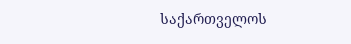საქართველოს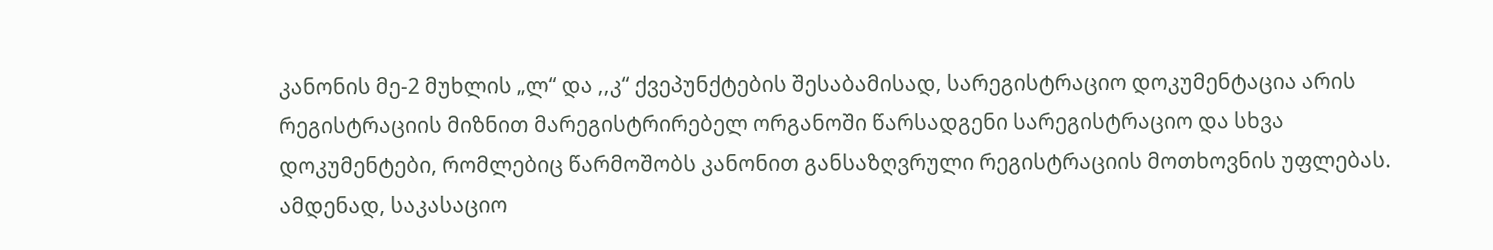კანონის მე-2 მუხლის „ლ“ და ,,კ“ ქვეპუნქტების შესაბამისად, სარეგისტრაციო დოკუმენტაცია არის რეგისტრაციის მიზნით მარეგისტრირებელ ორგანოში წარსადგენი სარეგისტრაციო და სხვა დოკუმენტები, რომლებიც წარმოშობს კანონით განსაზღვრული რეგისტრაციის მოთხოვნის უფლებას. ამდენად, საკასაციო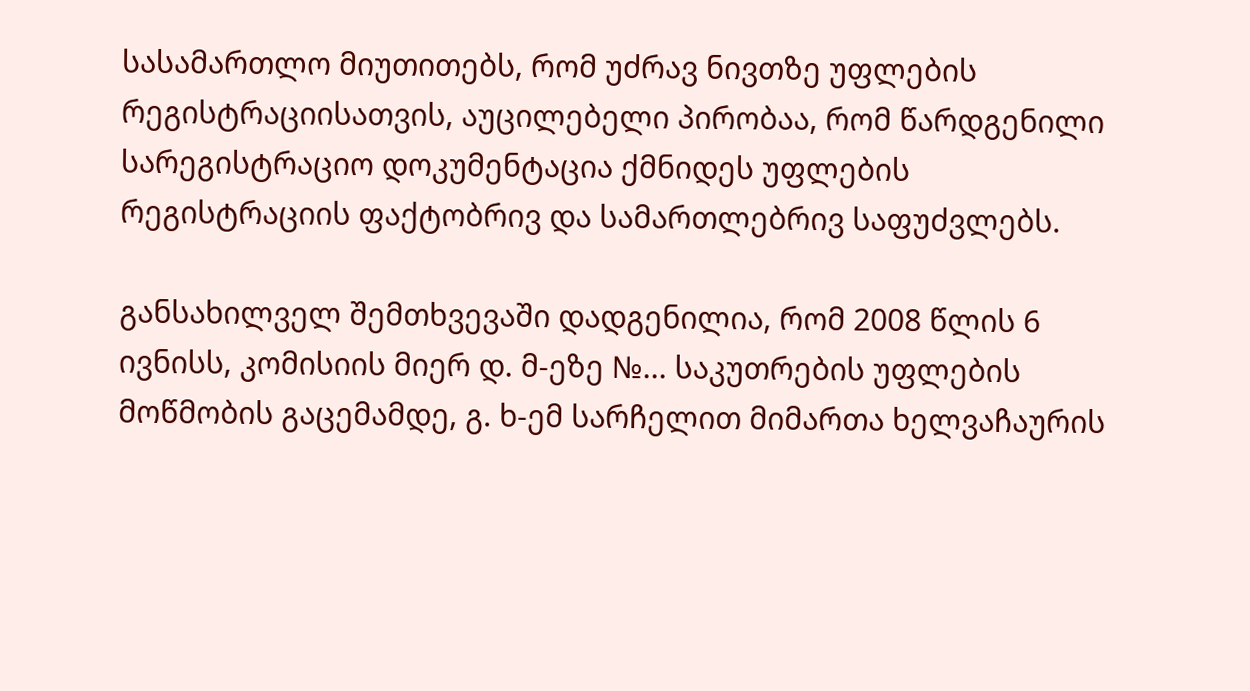სასამართლო მიუთითებს, რომ უძრავ ნივთზე უფლების რეგისტრაციისათვის, აუცილებელი პირობაა, რომ წარდგენილი სარეგისტრაციო დოკუმენტაცია ქმნიდეს უფლების რეგისტრაციის ფაქტობრივ და სამართლებრივ საფუძვლებს.

განსახილველ შემთხვევაში დადგენილია, რომ 2008 წლის 6 ივნისს, კომისიის მიერ დ. მ-ეზე №... საკუთრების უფლების მოწმობის გაცემამდე, გ. ხ-ემ სარჩელით მიმართა ხელვაჩაურის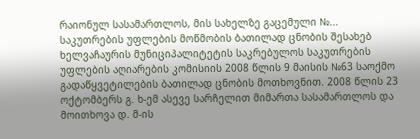რაიონულ სასამართლოს, მის სახელზე გაცემული №... საკუთრების უფლების მოწმობის ბათილად ცნობის შესახებ ხელვაჩაურის მუნიციპალიტეტის საკრებულოს საკუთრების უფლების აღიარების კომისიის 2008 წლის 9 მაისის №63 საოქმო გადაწყვეტილების ბათილად ცნობის მოთხოვნით. 2008 წლის 23 ოქტომბერს გ. ხ-ემ ასევე სარჩელით მიმართა სასამართლოს და მოითხოვა დ. მ-ის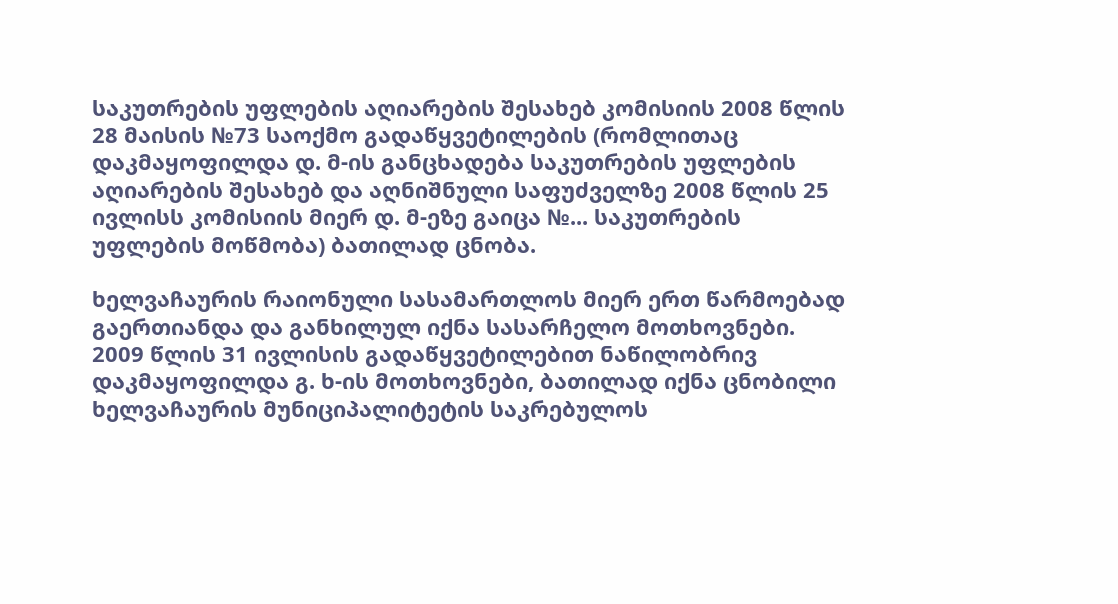საკუთრების უფლების აღიარების შესახებ კომისიის 2008 წლის 28 მაისის №73 საოქმო გადაწყვეტილების (რომლითაც დაკმაყოფილდა დ. მ-ის განცხადება საკუთრების უფლების აღიარების შესახებ და აღნიშნული საფუძველზე 2008 წლის 25 ივლისს კომისიის მიერ დ. მ-ეზე გაიცა №... საკუთრების უფლების მოწმობა) ბათილად ცნობა.

ხელვაჩაურის რაიონული სასამართლოს მიერ ერთ წარმოებად გაერთიანდა და განხილულ იქნა სასარჩელო მოთხოვნები. 2009 წლის 31 ივლისის გადაწყვეტილებით ნაწილობრივ დაკმაყოფილდა გ. ხ-ის მოთხოვნები, ბათილად იქნა ცნობილი ხელვაჩაურის მუნიციპალიტეტის საკრებულოს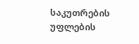საკუთრების უფლების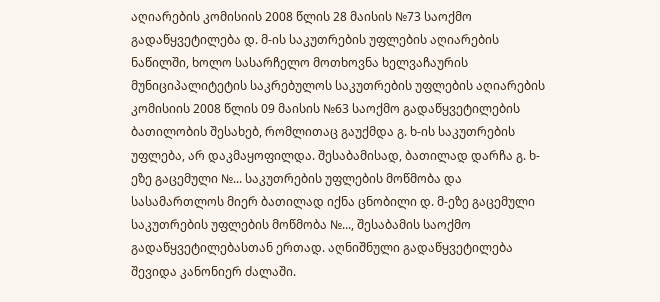აღიარების კომისიის 2008 წლის 28 მაისის №73 საოქმო გადაწყვეტილება დ. მ-ის საკუთრების უფლების აღიარების ნაწილში, ხოლო სასარჩელო მოთხოვნა ხელვაჩაურის მუნიციპალიტეტის საკრებულოს საკუთრების უფლების აღიარების კომისიის 2008 წლის 09 მაისის №63 საოქმო გადაწყვეტილების ბათილობის შესახებ, რომლითაც გაუქმდა გ. ხ-ის საკუთრების უფლება, არ დაკმაყოფილდა. შესაბამისად, ბათილად დარჩა გ. ხ-ეზე გაცემული №... საკუთრების უფლების მოწმობა და სასამართლოს მიერ ბათილად იქნა ცნობილი დ. მ-ეზე გაცემული საკუთრების უფლების მოწმობა №..., შესაბამის საოქმო გადაწყვეტილებასთან ერთად. აღნიშნული გადაწყვეტილება შევიდა კანონიერ ძალაში.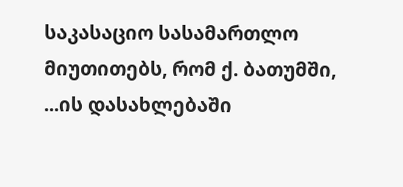საკასაციო სასამართლო მიუთითებს, რომ ქ. ბათუმში, ...ის დასახლებაში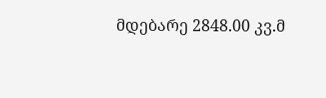მდებარე 2848.00 კვ.მ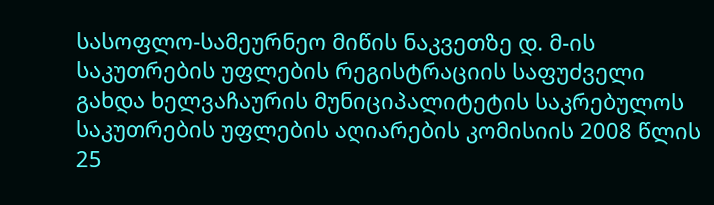სასოფლო-სამეურნეო მიწის ნაკვეთზე დ. მ-ის საკუთრების უფლების რეგისტრაციის საფუძველი გახდა ხელვაჩაურის მუნიციპალიტეტის საკრებულოს საკუთრების უფლების აღიარების კომისიის 2008 წლის 25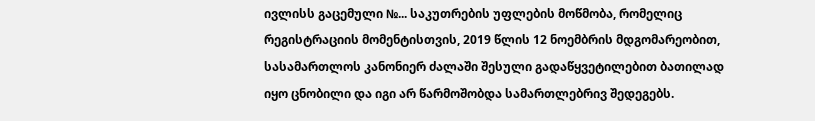ივლისს გაცემული №... საკუთრების უფლების მოწმობა, რომელიც რეგისტრაციის მომენტისთვის, 2019 წლის 12 ნოემბრის მდგომარეობით, სასამართლოს კანონიერ ძალაში შესული გადაწყვეტილებით ბათილად იყო ცნობილი და იგი არ წარმოშობდა სამართლებრივ შედეგებს.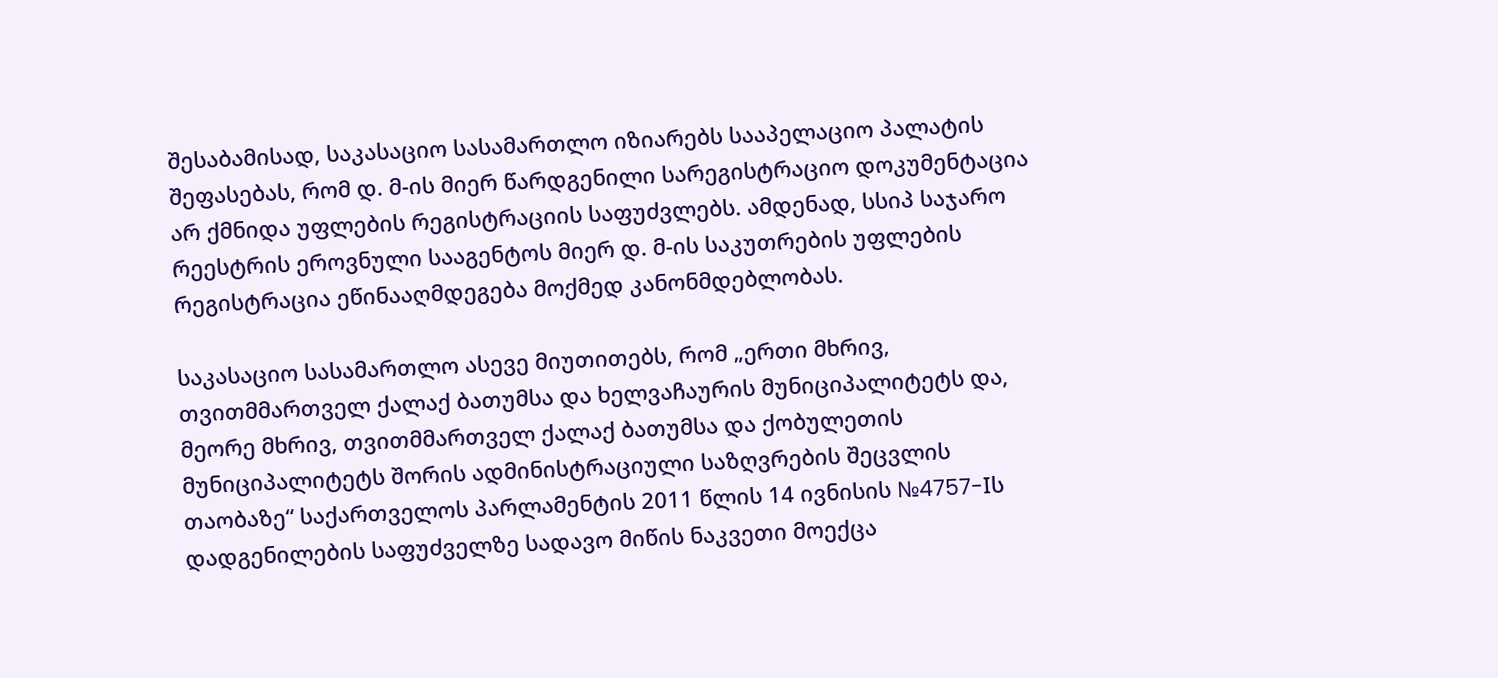შესაბამისად, საკასაციო სასამართლო იზიარებს სააპელაციო პალატის შეფასებას, რომ დ. მ-ის მიერ წარდგენილი სარეგისტრაციო დოკუმენტაცია არ ქმნიდა უფლების რეგისტრაციის საფუძვლებს. ამდენად, სსიპ საჯარო რეესტრის ეროვნული სააგენტოს მიერ დ. მ-ის საკუთრების უფლების რეგისტრაცია ეწინააღმდეგება მოქმედ კანონმდებლობას.

საკასაციო სასამართლო ასევე მიუთითებს, რომ „ერთი მხრივ, თვითმმართველ ქალაქ ბათუმსა და ხელვაჩაურის მუნიციპალიტეტს და, მეორე მხრივ, თვითმმართველ ქალაქ ბათუმსა და ქობულეთის მუნიციპალიტეტს შორის ადმინისტრაციული საზღვრების შეცვლის თაობაზე“ საქართველოს პარლამენტის 2011 წლის 14 ივნისის №4757-Iს დადგენილების საფუძველზე სადავო მიწის ნაკვეთი მოექცა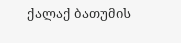ქალაქ ბათუმის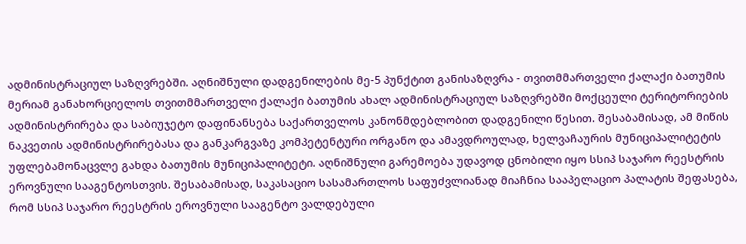ადმინისტრაციულ საზღვრებში. აღნიშნული დადგენილების მე-5 პუნქტით განისაზღვრა - თვითმმართველი ქალაქი ბათუმის მერიამ განახორციელოს თვითმმართველი ქალაქი ბათუმის ახალ ადმინისტრაციულ საზღვრებში მოქცეული ტერიტორიების ადმინისტრირება და საბიუჯეტო დაფინანსება საქართველოს კანონმდებლობით დადგენილი წესით. შესაბამისად, ამ მიწის ნაკვეთის ადმინისტრირებასა და განკარგვაზე კომპეტენტური ორგანო და ამავდროულად, ხელვაჩაურის მუნიციპალიტეტის უფლებამონაცვლე გახდა ბათუმის მუნიციპალიტეტი. აღნიშნული გარემოება უდავოდ ცნობილი იყო სსიპ საჯარო რეესტრის ეროვნული სააგენტოსთვის. შესაბამისად, საკასაციო სასამართლოს საფუძვლიანად მიაჩნია სააპელაციო პალატის შეფასება, რომ სსიპ საჯარო რეესტრის ეროვნული სააგენტო ვალდებული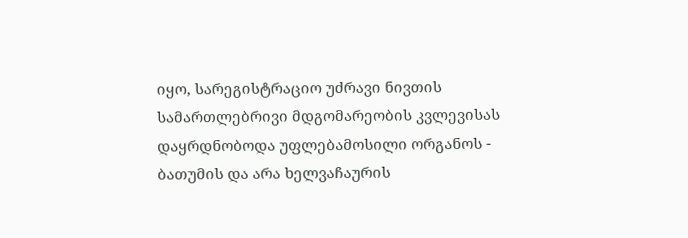იყო, სარეგისტრაციო უძრავი ნივთის სამართლებრივი მდგომარეობის კვლევისას დაყრდნობოდა უფლებამოსილი ორგანოს - ბათუმის და არა ხელვაჩაურის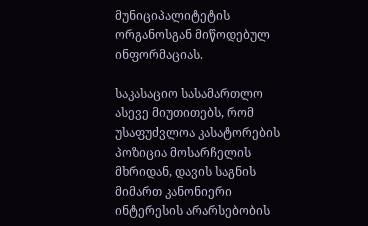მუნიციპალიტეტის ორგანოსგან მიწოდებულ ინფორმაციას.

საკასაციო სასამართლო ასევე მიუთითებს, რომ უსაფუძვლოა კასატორების პოზიცია მოსარჩელის მხრიდან, დავის საგნის მიმართ კანონიერი ინტერესის არარსებობის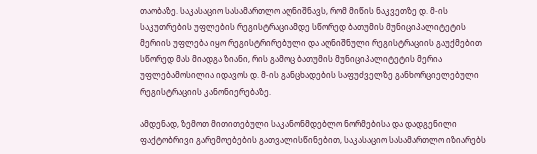თაობაზე. საკასაციო სასამართლო აღნიშნავს, რომ მიწის ნაკვეთზე დ. მ-ის საკუთრების უფლების რეგისტრაციამდე სწორედ ბათუმის მუნიციპალიტეტის მერიის უფლება იყო რეგისტრირებული და აღნიშნული რეგისტრაციის გაუქმებით სწორედ მას მიადგა ზიანი, რის გამოც ბათუმის მუნიციპალიტეტის მერია უფლებამოსილია იდავოს დ. მ-ის განცხადების საფუძველზე განხორციელებული რეგისტრაციის კანონიერებაზე.

ამდენად, ზემოთ მითითებული საკანონმდებლო ნორმებისა და დადგენილი ფაქტობრივი გარემოებების გათვალისწინებით, საკასაციო სასამართლო იზიარებს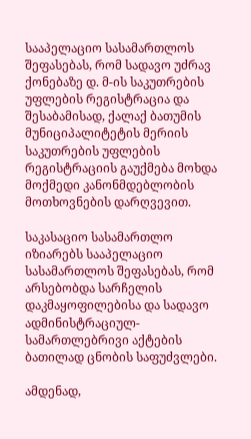სააპელაციო სასამართლოს შეფასებას, რომ სადავო უძრავ ქონებაზე დ. მ-ის საკუთრების უფლების რეგისტრაცია და შესაბამისად, ქალაქ ბათუმის მუნიციპალიტეტის მერიის საკუთრების უფლების რეგისტრაციის გაუქმება მოხდა მოქმედი კანონმდებლობის მოთხოვნების დარღვევით.

საკასაციო სასამართლო იზიარებს სააპელაციო სასამართლოს შეფასებას, რომ არსებობდა სარჩელის დაკმაყოფილებისა და სადავო ადმინისტრაციულ-სამართლებრივი აქტების ბათილად ცნობის საფუძვლები.

ამდენად,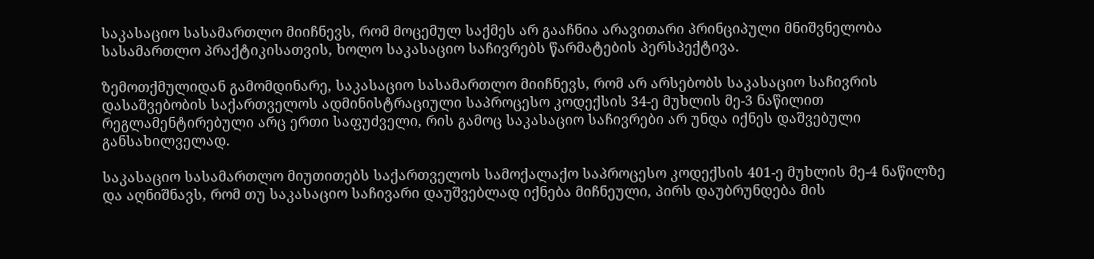საკასაციო სასამართლო მიიჩნევს, რომ მოცემულ საქმეს არ გააჩნია არავითარი პრინციპული მნიშვნელობა სასამართლო პრაქტიკისათვის, ხოლო საკასაციო საჩივრებს წარმატების პერსპექტივა.

ზემოთქმულიდან გამომდინარე, საკასაციო სასამართლო მიიჩნევს, რომ არ არსებობს საკასაციო საჩივრის დასაშვებობის საქართველოს ადმინისტრაციული საპროცესო კოდექსის 34-ე მუხლის მე-3 ნაწილით რეგლამენტირებული არც ერთი საფუძველი, რის გამოც საკასაციო საჩივრები არ უნდა იქნეს დაშვებული განსახილველად.

საკასაციო სასამართლო მიუთითებს საქართველოს სამოქალაქო საპროცესო კოდექსის 401-ე მუხლის მე-4 ნაწილზე და აღნიშნავს, რომ თუ საკასაციო საჩივარი დაუშვებლად იქნება მიჩნეული, პირს დაუბრუნდება მის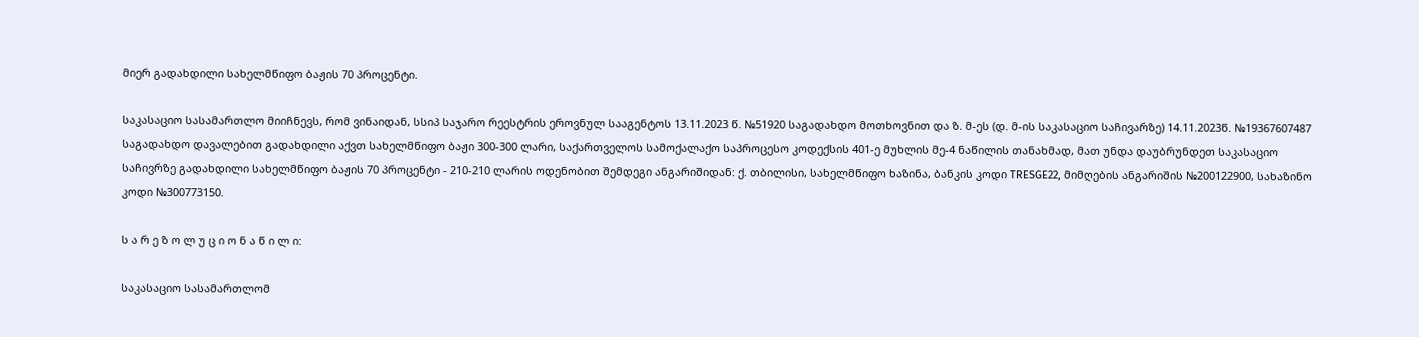მიერ გადახდილი სახელმწიფო ბაჟის 70 პროცენტი.

საკასაციო სასამართლო მიიჩნევს, რომ ვინაიდან, სსიპ საჯარო რეესტრის ეროვნულ სააგენტოს 13.11.2023 წ. №51920 საგადახდო მოთხოვნით და ზ. მ-ეს (დ. მ-ის საკასაციო საჩივარზე) 14.11.2023წ. №19367607487 საგადახდო დავალებით გადახდილი აქვთ სახელმწიფო ბაჟი 300-300 ლარი, საქართველოს სამოქალაქო საპროცესო კოდექსის 401-ე მუხლის მე-4 ნაწილის თანახმად, მათ უნდა დაუბრუნდეთ საკასაციო საჩივრზე გადახდილი სახელმწიფო ბაჟის 70 პროცენტი - 210-210 ლარის ოდენობით შემდეგი ანგარიშიდან: ქ. თბილისი, სახელმწიფო ხაზინა, ბანკის კოდი TRESGE22, მიმღების ანგარიშის №200122900, სახაზინო კოდი №300773150.

ს ა რ ე ზ ო ლ უ ც ი ო ნ ა წ ი ლ ი:

საკასაციო სასამართლომ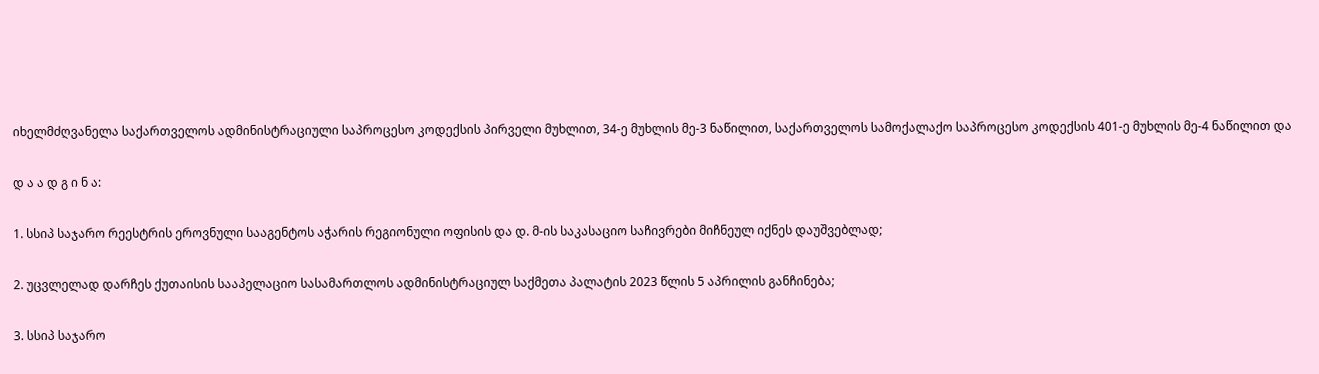იხელმძღვანელა საქართველოს ადმინისტრაციული საპროცესო კოდექსის პირველი მუხლით, 34-ე მუხლის მე-3 ნაწილით, საქართველოს სამოქალაქო საპროცესო კოდექსის 401-ე მუხლის მე-4 ნაწილით და

დ ა ა დ გ ი ნ ა:

1. სსიპ საჯარო რეესტრის ეროვნული სააგენტოს აჭარის რეგიონული ოფისის და დ. მ-ის საკასაციო საჩივრები მიჩნეულ იქნეს დაუშვებლად;

2. უცვლელად დარჩეს ქუთაისის სააპელაციო სასამართლოს ადმინისტრაციულ საქმეთა პალატის 2023 წლის 5 აპრილის განჩინება;

3. სსიპ საჯარო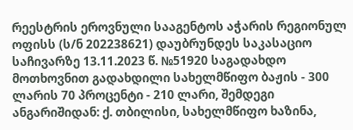რეესტრის ეროვნული სააგენტოს აჭარის რეგიონულ ოფისს (ს/ნ 202238621) დაუბრუნდეს საკასაციო საჩივარზე 13.11.2023 წ. №51920 საგადახდო მოთხოვნით გადახდილი სახელმწიფო ბაჟის - 300 ლარის 70 პროცენტი - 210 ლარი, შემდეგი ანგარიშიდან: ქ. თბილისი, სახელმწიფო ხაზინა,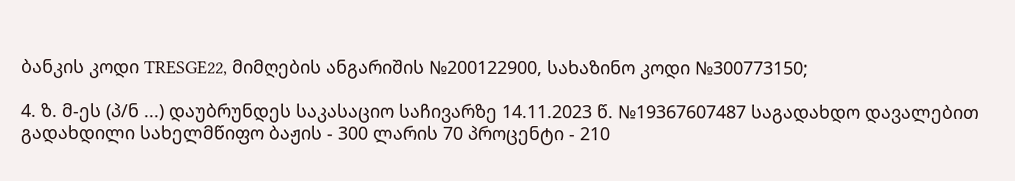ბანკის კოდი TRESGE22, მიმღების ანგარიშის №200122900, სახაზინო კოდი №300773150;

4. ზ. მ-ეს (პ/ნ ...) დაუბრუნდეს საკასაციო საჩივარზე 14.11.2023 წ. №19367607487 საგადახდო დავალებით გადახდილი სახელმწიფო ბაჟის - 300 ლარის 70 პროცენტი - 210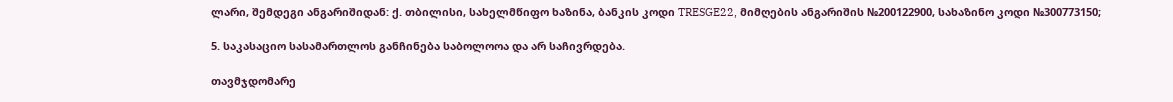ლარი, შემდეგი ანგარიშიდან: ქ. თბილისი, სახელმწიფო ხაზინა, ბანკის კოდი TRESGE22, მიმღების ანგარიშის №200122900, სახაზინო კოდი №300773150;

5. საკასაციო სასამართლოს განჩინება საბოლოოა და არ საჩივრდება.

თავმჯდომარე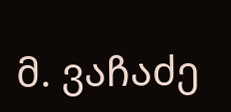მ. ვაჩაძე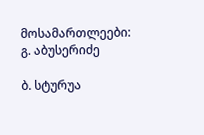მოსამართლეები: გ. აბუსერიძე

ბ. სტურუა